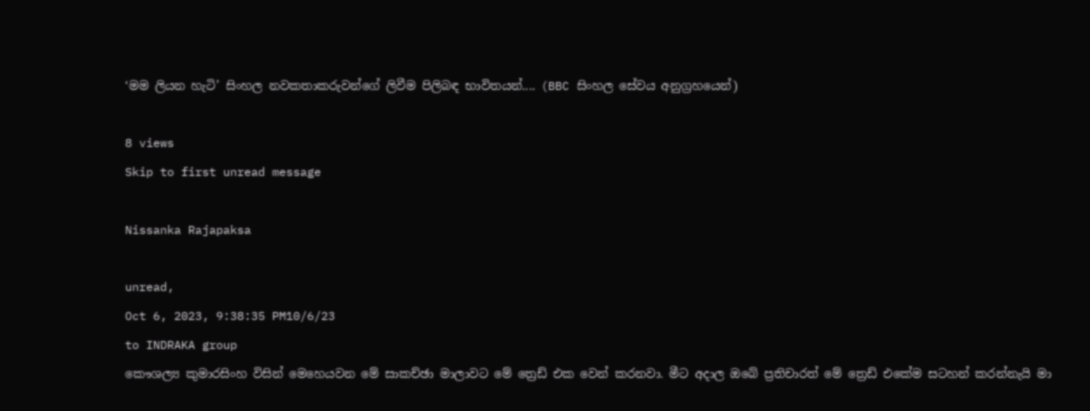‘මම ලියන හැටි’ සිංහල නවකතාකරුවන්ගේ ලිවීම පිලිබඳ භාවිතයන්.... (BBC සිංහල සේවය අනුග්‍රහයෙන්)

8 views
Skip to first unread message

Nissanka Rajapaksa

unread,
Oct 6, 2023, 9:38:35 PM10/6/23
to INDRAKA group
කෞශල්‍ය කුමාරසිංහ විසින් මෙහෙයවන මේ සාකච්ඡා මාලාවට මේ ත්‍රෙඩ් එක වෙන් කරනවා. මීට අදාල ඔබේ ප්‍රතිචාරත් මේ ත්‍රෙඩ් එකේම සටහන් කරන්නැයි මා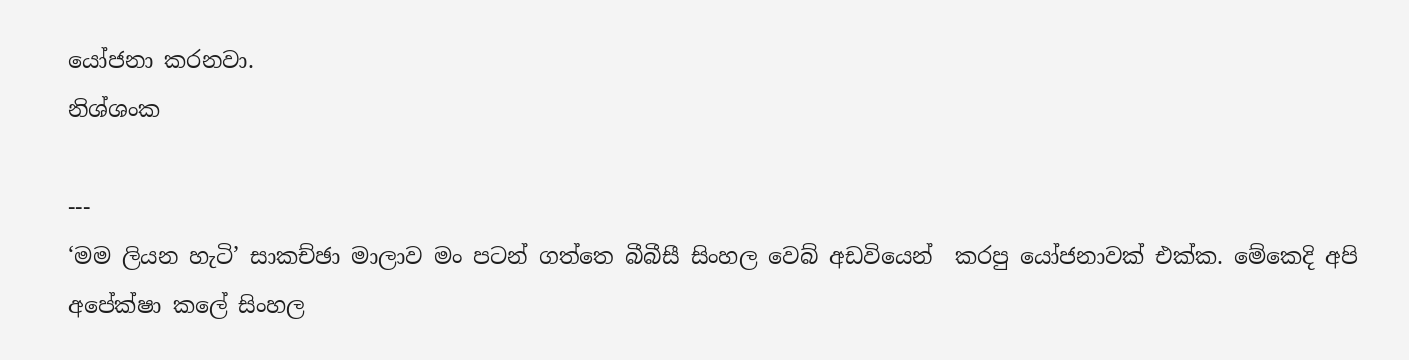යෝජනා කරනවා.
නිශ්ශංක

---
‘මම ලියන හැටි’ සාකච්ඡා මාලාව මං පටන් ගත්තෙ බීබීසී සිංහල වෙබ් අඩවියෙන්  කරපු යෝජනාවක් එක්ක. මේකෙදි අපි අපේක්ෂා කලේ සිංහල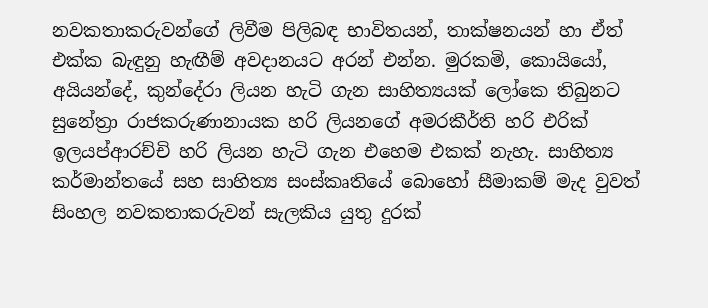නවකතාකරුවන්ගේ ලිවීම පිලිබඳ භාවිතයන්, තාක්ෂනයන් හා ඒත් එක්ක බැඳුනු හැඟීම් අවදානයට අරන් එන්න. මුරකමි, කොයියෝ,  අයියන්දේ, කුන්දේරා ලියන හැටි ගැන සාහිත්‍යයක් ලෝකෙ තිබුනට සුනේත්‍රා රාජකරුණානායක හරි ලියනගේ අමරකීර්ති හරි එරික් ඉලයප්ආරච්චි හරි ලියන හැටි ගැන එහෙම එකක් නැහැ. සාහිත්‍ය කර්මාන්තයේ සහ සාහිත්‍ය සංස්කෘතියේ බොහෝ සීමාකම් මැද වුවත් සිංහල නවකතාකරුවන් සැලකිය යුතු දුරක්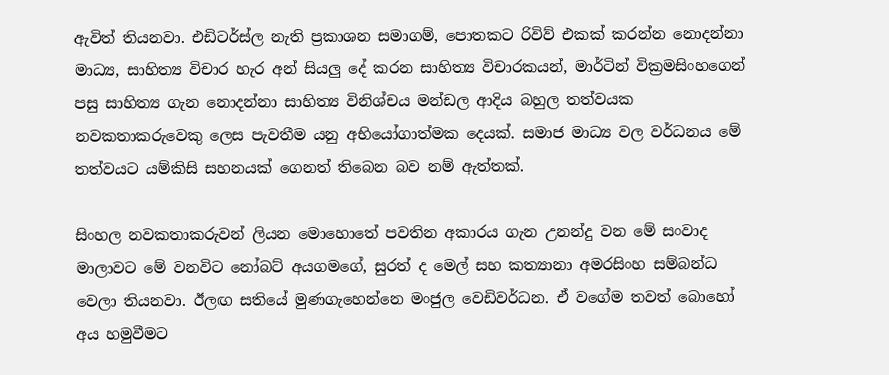ඇවිත් තියනවා. එඩිටර්ස්ල නැති ප්‍රකාශන සමාගම්, පොතකට රිවිව් එකක් කරන්න නොදන්නා මාධ්‍ය, සාහිත්‍ය විචාර හැර අන් සියලු දේ කරන සාහිත්‍ය විචාරකයන්, මාර්ටින් වික්‍රමසිංහගෙන් පසු සාහිත්‍ය ගැන නොදන්නා සාහිත්‍ය විනිශ්චය මන්ඩල ආදිය බහුල තත්වයක නවකතාකරුවෙකු ලෙස පැවතීම යනු අභියෝගාත්මක දෙයක්. සමාජ මාධ්‍ය වල වර්ධනය මේ තත්වයට යම්කිසි සහනයක් ගෙනත් තිබෙන බව නම් ඇත්තක්.

සිංහල නවකතාකරුවන් ලියන මොහොතේ පවතින අකාරය ගැන උනන්දු වන මේ සංවාද මාලාවට මේ වනවිට නෝබට් අයගමගේ, සුරත් ද මෙල් සහ කත්‍යානා අමරසිංහ සම්බන්ධ වෙලා තියනවා. ඊලඟ සතියේ මුණගැහෙන්නෙ මංජුල වෙඩිවර්ධන. ඒ වගේම තවත් බොහෝ අය හමුවීමට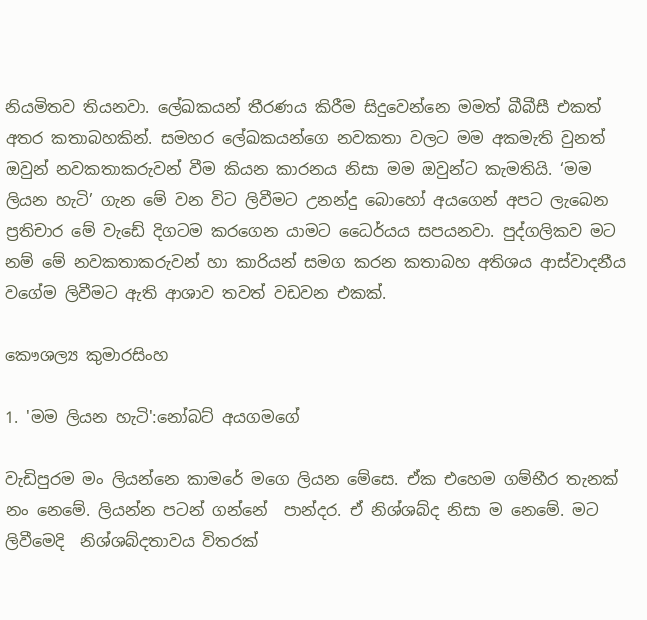නියමිතව තියනවා. ලේඛකයන් තීරණය කිරීම සිදුවෙන්නෙ මමත් බීබීසී එකත් අතර කතාබහකින්. සමහර ලේඛකයන්ගෙ නවකතා වලට මම අකමැති වුනත් ඔවුන් නවකතාකරුවන් වීම කියන කාරනය නිසා මම ඔවුන්ට කැමතියි. ‘මම ලියන හැටි’ ගැන මේ වන විට ලිවීමට උනන්දු බොහෝ අයගෙන් අපට ලැබෙන ප්‍රතිචාර මේ වැඩේ දිගටම කරගෙන යාමට ධෛර්යය සපයනවා. පුද්ගලිකව මට නම් මේ නවකතාකරුවන් හා කාරියන් සමග කරන කතාබහ අතිශය ආස්වාදනීය වගේම ලිවීමට ඇති ආශාව තවත් වඩවන එකක්.

කෞශල්‍ය කුමාරසිංහ

1. 'මම ලියන හැටි':නෝබට් අයගමගේ

වැඩිපුරම මං ලියන්නෙ කාමරේ මගෙ ලියන මේසෙ. ඒක එහෙම ගම්භීර තැනක් නං නෙමේ. ලියන්න පටන් ගන්නේ  පාන්දර. ඒ නිශ්ශබ්ද නිසා ම නෙමේ. මට ලිවීමෙදි  නිශ්ශබ්දතාවය විතරක්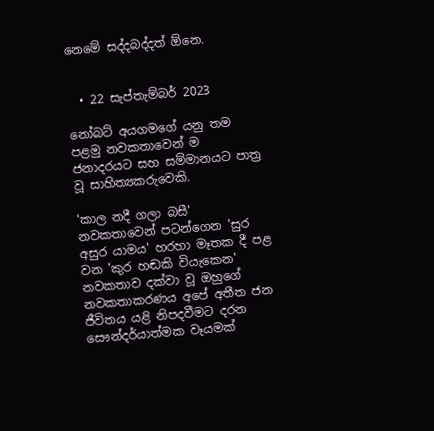නෙමේ සද්දබද්දත් ඕනෙ.


  • 22 සැප්තැම්බර් 2023

නෝබට් අයගමගේ යනු තම පළමු නවකතාවෙන් ම ජනාදරයට සහ සම්මානයට පාත්‍ර වූ සාහිත්‍යකරුවෙකි.

'කාල නදී ගලා බසී' නවකතාවෙන් පටන්ගෙන 'සුර අසුර යාමය' හරහා මෑතක දී පළ වන 'කුර හඬකි වියැකෙන' නවකතාව දක්වා වූ ඔහුගේ නවකතාකරණය අපේ අතීත ජන ජීවිතය යළි නිපදවීමට දරන සෞන්දර්යාත්මක වෑයමක්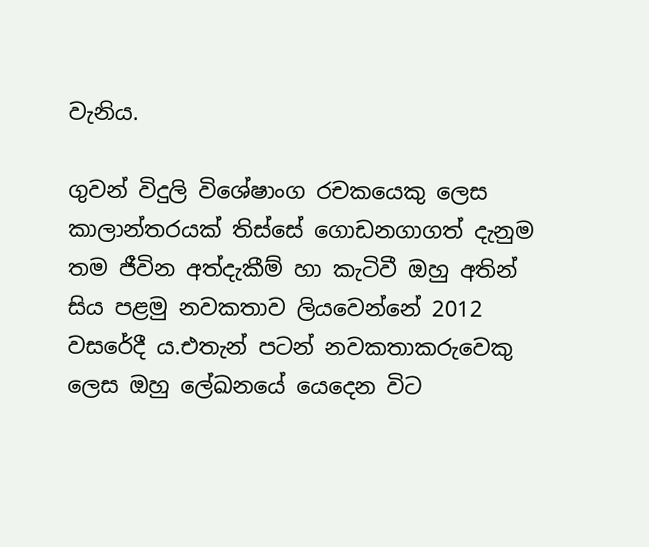වැනිය.

ගුවන් විදුලි විශේෂාංග රචකයෙකු ලෙස කාලාන්තරයක් තිස්සේ ගොඩනගාගත් දැනුම තම ජීවින අත්දැකීම් හා කැටිවී ඔහු අතින් සිය පළමු නවකතාව ලියවෙන්නේ 2012 වසරේදී ය.එතැන් පටන් නවකතාකරුවෙකු ලෙස ඔහු ලේඛනයේ යෙදෙන විට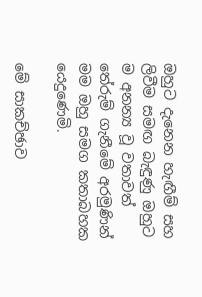ඔහුට දැනෙන හැඟීම් සහ ලිවීම සමඟ බැඳුණු ඔහුට ම අනන්‍ය වූ වතාවත් තේරුම් ගැනීමේ අරමුණින් මම ඔහු සමග කතාබහක යෙදුණෙමි.

මේ සාකච්ඡාව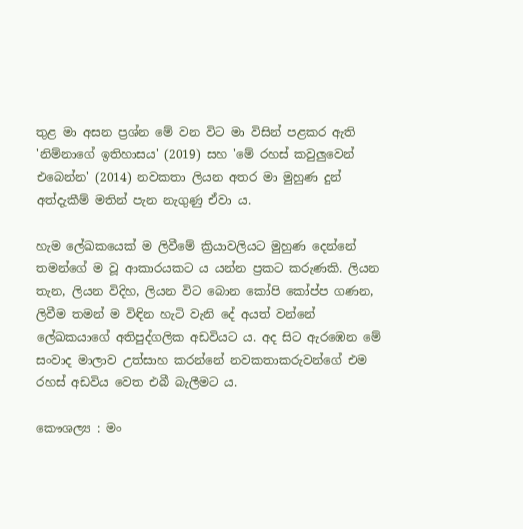තුළ මා අසන ප්‍රශ්න මේ වන විට මා විසින් පළකර ඇති 'නිම්නාගේ ඉතිහාසය' (2019) සහ 'මේ රහස් කවුලුවෙන් එබෙන්න' (2014) නවකතා ලියන අතර මා මුහුණ දුන් අත්දැකීම් මතින් පැන නැගුණු ඒවා ය.

හැම ලේඛකයෙක් ම ලිවීමේ ක්‍රියාවලියට මුහුණ දෙන්නේ තමන්ගේ ම වූ ආකාරයකට ය යන්න ප්‍රකට කරුණකි. ලියන තැන, ලියන විදිහ, ලියන විට බොන කෝපි කෝප්ප ගණන, ලිවීම තමන් ම විඳින හැටි වැනි දේ අයත් වන්නේ ලේඛකයාගේ අතිපුද්ගලික අඩවියට ය. අද සිට ඇරඹෙන මේ සංවාද මාලාව උත්සාහ කරන්නේ නවකතාකරුවන්ගේ එම රහස් අඩවිය වෙත එබී බැලීමට ය.

කෞශල්‍ය : මං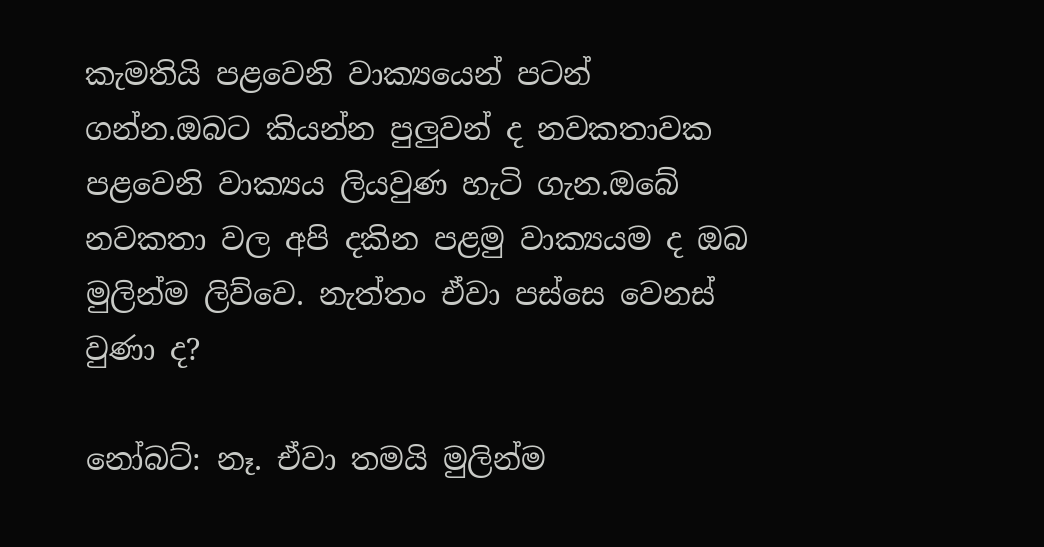කැමතියි පළවෙනි වාක්‍යයෙන් පටන් ගන්න.ඔබට කියන්න පුලුවන් ද නවකතාවක පළවෙනි වාක්‍යය ලියවුණ හැටි ගැන.ඔබේ නවකතා වල අපි දකින පළමු වාක්‍යයම ද ඔබ මුලින්ම ලිව්වෙ. නැත්තං ඒවා පස්සෙ වෙනස් වුණා ද?

නෝබට්: නෑ. ඒවා තමයි මුලින්ම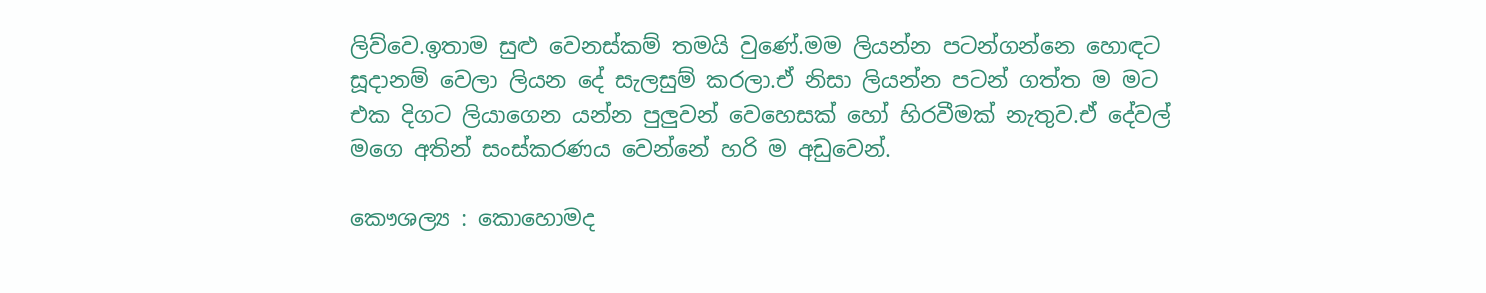ලිව්වෙ.ඉතාම සුළු වෙනස්කම් තමයි වුණේ.මම ලියන්න පටන්ගන්නෙ හොඳට සූදානම් වෙලා ලියන දේ සැලසුම් කරලා.ඒ නිසා ලියන්න පටන් ගත්ත ම මට එක දිගට ලියාගෙන යන්න පුලුවන් වෙහෙසක් හෝ හිරවීමක් නැතුව.ඒ දේවල් මගෙ අතින් සංස්කරණය වෙන්නේ හරි ම අඩුවෙන්.

කෞශල්‍ය : කොහොමද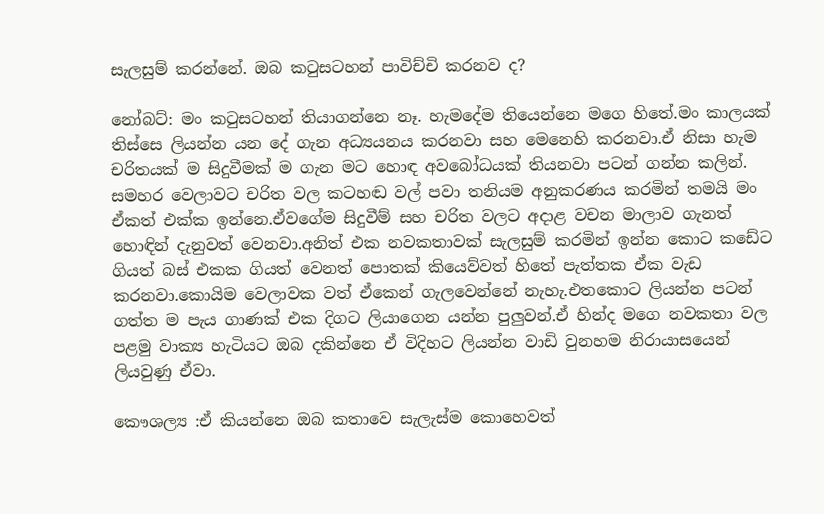සැලසුම් කරන්නේ. ඔබ කටුසටහන් පාවිච්චි කරනව ද?

නෝබට්: මං කටුසටහන් තියාගන්නෙ නෑ. හැමදේම තියෙන්නෙ මගෙ හිතේ.මං කාලයක් තිස්සෙ ලියන්න යන දේ ගැන අධ්‍යයනය කරනවා සහ මෙනෙහි කරනවා.ඒ නිසා හැම චරිතයක් ම සිදුවීමක් ම ගැන මට හොඳ අවබෝධයක් තියනවා පටන් ගන්න කලින්. සමහර වෙලාවට චරිත වල කටහඬ වල් පවා තනියම අනුකරණය කරමින් තමයි මං ඒකත් එක්ක ඉන්නෙ.ඒවගේම සිදුවීම් සහ චරිත වලට අදාළ වචන මාලාව ගැනත් හොඳින් දැනුවත් වෙනවා.අනිත් එක නවකතාවක් සැලසුම් කරමින් ඉන්න කොට කඩේට ගියත් බස් එකක ගියත් වෙනත් පොතක් කියෙව්වත් හිතේ පැත්තක ඒක වැඩ කරනවා.කොයිම වෙලාවක වත් ඒකෙන් ගැලවෙන්නේ නැහැ.එතකොට ලියන්න පටන් ගත්ත ම පැය ගාණක් එක දිගට ලියාගෙන යන්න පුලුවන්.ඒ හින්ද මගෙ නවකතා වල පළමු වාක්‍ය හැටියට ඔබ දකින්නෙ ඒ විදිහට ලියන්න වාඩි වුනහම නිරායාසයෙන් ලියවුණු ඒවා.

කෞශල්‍ය :ඒ කියන්නෙ ඔබ කතාවෙ සැලැස්ම කොහෙවත්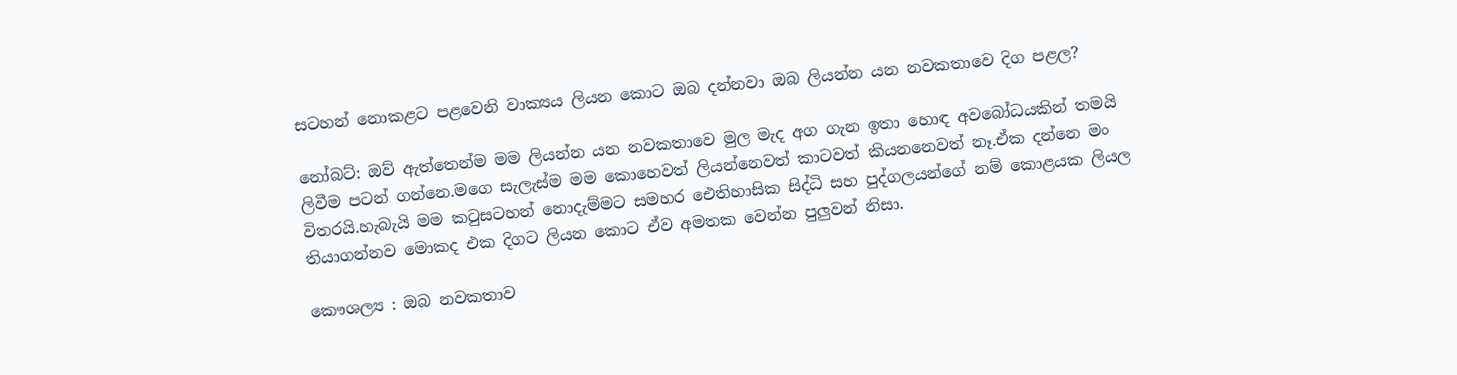සටහන් නොකළට පළවෙනි වාක්‍යය ලියන කොට ඔබ දන්නවා ඔබ ලියන්න යන නවකතාවෙ දිග පළල?

නෝබට්: ඔව් ඇත්තෙන්ම මම ලියන්න යන නවකතාවෙ මුල මැද අග ගැන ඉතා හොඳ අවබෝධයකින් තමයි ලිවීම පටන් ගන්නෙ.මගෙ සැලැස්ම මම කොහෙවත් ලියන්නෙවත් කාටවත් කියනනෙවත් නෑ.ඒක දන්නෙ මං විතරයි.හැබැයි මම කටුසටහන් නොදැම්මට සමහර ඓතිහාසික සිද්ධි සහ පුද්ගලයන්ගේ නම් කොළයක ලියල තියාගන්නව මොකද එක දිගට ලියන කොට ඒව අමතක වෙන්න පුලුවන් නිසා.

කෞශල්‍ය : ඔබ නවකතාව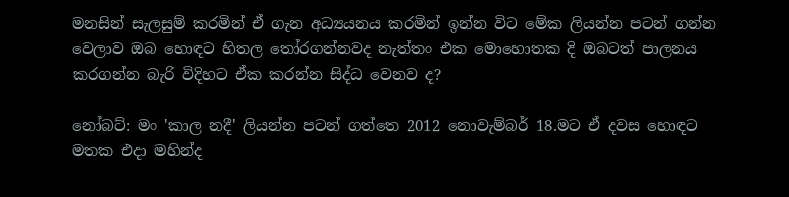මනසින් සැලසුම් කරමින් ඒ ගැන අධ්‍යයනය කරමින් ඉන්න විට මේක ලියන්න පටන් ගන්න වෙලාව ඔබ හොඳට හිතල තෝරගන්නවද නැත්තං එක මොහොතක දි ඔබටත් පාලනය කරගන්න බැරි විදිහට ඒක කරන්න සිද්ධ වෙනව ද?

නෝබට්: මං 'කාල නදී' ලියන්න පටන් ගත්තෙ 2012 නොවැම්බර් 18.මට ඒ දවස හොඳට මතක එදා මහින්ද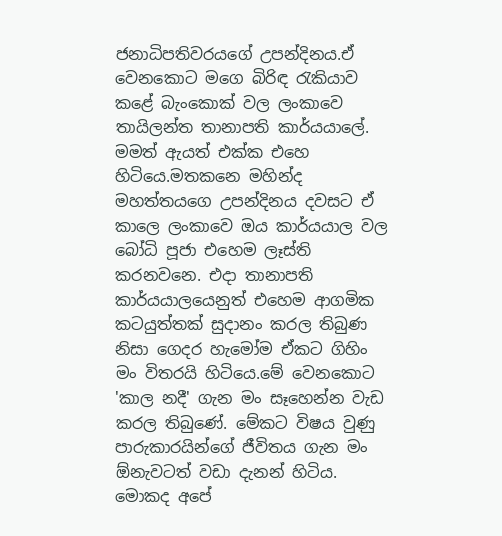ජනාධිපතිවරයගේ උපන්දිනය.ඒ වෙනකොට මගෙ බිරිඳ රැකියාව කළේ බැංකොක් වල ලංකාවෙ තායිලන්ත තානාපති කාර්යයාලේ. මමත් ඇයත් එක්ක එහෙ හිටියෙ.මතකනෙ මහින්ද මහත්තයගෙ උපන්දිනය දවසට ඒ කාලෙ ලංකාවෙ ඔය කාර්යයාල වල බෝධි පූජා එහෙම ලෑස්ති කරනවනෙ. එදා තානාපති කාර්යයාලයෙනුත් එහෙම ආගමික කටයුත්තක් සුදානං කරල තිබුණ නිසා ගෙදර හැමෝම ඒකට ගිහිං මං විතරයි හිටියෙ.මේ වෙනකොට 'කාල නදී' ගැන මං සෑහෙන්න වැඩ කරල තිබුණේ. මේකට විෂය වුණු පාරුකාරයින්ගේ ජීවිතය ගැන මං ඕනැවටත් වඩා දැනන් හිටිය. මොකද අපේ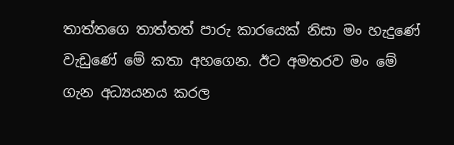තාත්තගෙ තාත්තත් පාරු කාරයෙක් නිසා මං හැදුණේ වැඩුණේ මේ කතා අහගෙන. ඊට අමතරව මං මේ ගැන අධ්‍යයනය කරල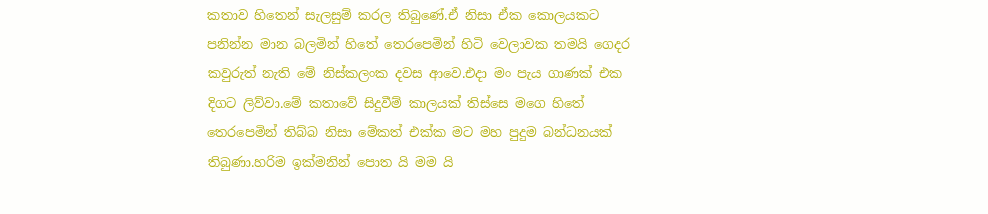කතාව හිතෙන් සැලසුම් කරල තිබුණේ.ඒ නිසා ඒක කොලයකට පනින්න මාන බලමින් හිතේ තෙරපෙමින් හිටි වෙලාවක තමයි ගෙදර කවුරුත් නැති මේ නිස්කලංක දවස ආවෙ.එදා මං පැය ගාණක් එක දිගට ලිව්වා.මේ කතාවේ සිදුවීම් කාලයක් තිස්සෙ මගෙ හිතේ තෙරපෙමින් තිබ්බ නිසා මේකත් එක්ක මට මහ පුදුම බන්ධනයක් තිබුණා.හරිම ඉක්මනින් පොත යි මම යි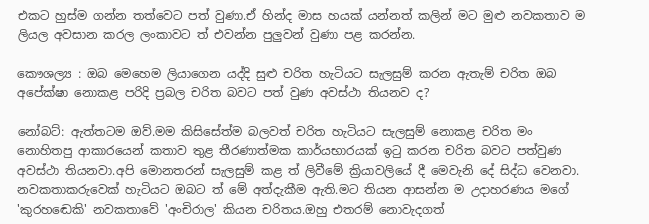එකට හුස්ම ගන්න තත්වෙට පත් වුණා.ඒ හින්ද මාස හයක් යන්නත් කලින් මට මුළු නවකතාව ම ලියල අවසාන කරල ලංකාවට ත් එවන්න පුලුවන් වුණා පළ කරන්න.

කෞශල්‍ය : ඔබ මෙහෙම ලියාගෙන යද්දි සුළු චරිත හැටියට සැලසුම් කරන ඇතැම් චරිත ඔබ අපේක්ෂා නොකළ පරිදි ප්‍රබල චරිත බවට පත් වුණ අවස්ථා තියනව ද?

නෝබට්: ඇත්තටම ඔව්.මම කිසිසේත්ම බලවත් චරිත හැටියට සැලසුම් නොකළ චරිත මං නොහිතපු ආකාරයෙන් කතාව තුළ තීරණාත්මක කාර්යභාරයක් ඉටු කරන චරිත බවට පත්වුණ අවස්ථා තියනවා.අපි මොනතරන් සැලසුම් කළ ත් ලිවීමේ ක්‍රියාවලියේ දී මෙවැනි දේ සිද්ධ වෙනවා. නවකතාකරුවෙක් හැටියට ඔබට ත් මේ අත්දැකීම ඇති.මට තියන ආසන්න ම උදාහරණය මගේ 'කුරහඬෙකි' නවකතාවේ 'අංචිරාල' කියන චරිතය.ඔහු එතරම් නොවැදගත්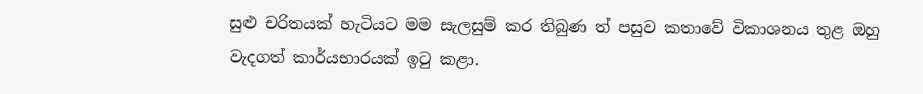සුළු චරිතයක් හැටියට මම සැලසුම් කර තිබුණ ත් පසුව කතාවේ විකාශනය තුළ ඔහු වැදගත් කාර්යභාරයක් ඉටු කළා.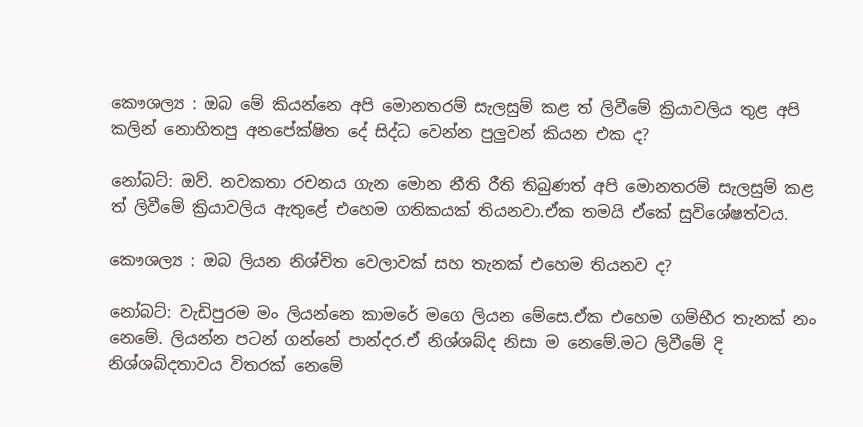කෞශල්‍ය : ඔබ මේ කියන්නෙ අපි මොනතරම් සැලසුම් කළ ත් ලිවීමේ ක්‍රියාවලිය තුළ අපි කලින් නොහිතපු අනපේක්ෂිත දේ සිද්ධ වෙන්න පුලුවන් කියන එක ද?

නෝබට්: ඔව්. නවකතා රචනය ගැන මොන නීති රීති තිබුණත් අපි මොනතරම් සැලසුම් කළ ත් ලිවීමේ ක්‍රියාවලිය ඇතුළේ එහෙම ගතිකයක් තියනවා.ඒක තමයි ඒකේ සුවිශේෂත්වය.

කෞශල්‍ය : ඔබ ලියන නිශ්චිත වෙලාවක් සහ තැනක් එහෙම තියනව ද?

නෝබට්: වැඩිපුරම මං ලියන්නෙ කාමරේ මගෙ ලියන මේසෙ.ඒක එහෙම ගම්භීර තැනක් නං නෙමේ. ලියන්න පටන් ගන්නේ පාන්දර.ඒ නිශ්ශබ්ද නිසා ම නෙමේ.මට ලිවීමේ දි නිශ්ශබ්දතාවය විතරක් නෙමේ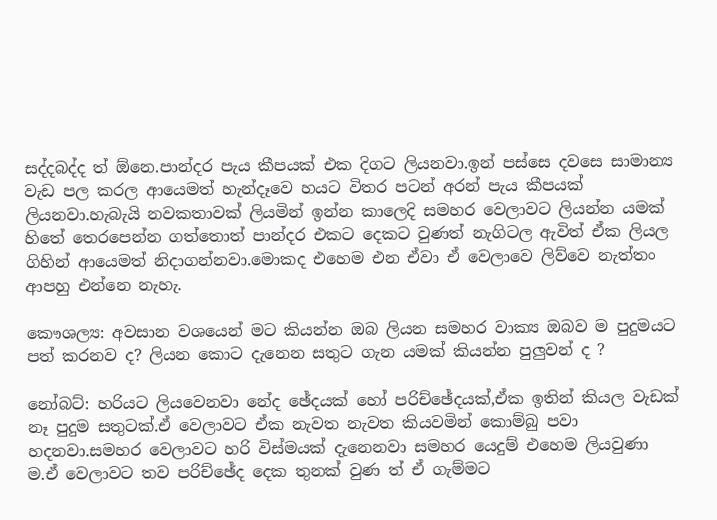සද්දබද්ද ත් ඕනෙ.පාන්දර පැය කීපයක් එක දිගට ලියනවා.ඉන් පස්සෙ දවසෙ සාමාන්‍ය වැඩ පල කරල ආයෙමත් හැන්දෑවෙ හයට විතර පටන් අරන් පැය කීපයක් ලියනවා.හැබැයි නවකතාවක් ලියමින් ඉන්න කාලෙදි සමහර වෙලාවට ලියන්න යමක් හිතේ තෙරපෙන්න ගත්තොත් පාන්දර එකට දෙකට වුණත් නැගිටල ඇවිත් ඒක ලියල ගිහින් ආයෙමත් නිදාගන්නවා.මොකද එහෙම එන ඒවා ඒ වෙලාවෙ ලිව්වෙ නැත්තං ආපහු එන්නෙ නැහැ.

කෞශල්‍ය: අවසාන වශයෙන් මට කියන්න ඔබ ලියන සමහර වාක්‍ය ඔබව ම පුදුමයට පත් කරනව ද? ලියන කොට දැනෙන සතුට ගැන යමක් කියන්න පුලුවන් ද ?

නෝබට්: හරියට ලියවෙනවා නේද ඡේදයක් හෝ පරිච්ඡේදයක්,ඒක ඉතින් කියල වැඩක් නෑ පුදුම සතුටක්.ඒ වෙලාවට ඒක නැවත නැවත කියවමින් කොම්බු පවා හදනවා.සමහර වෙලාවට හරි විස්මයක් දැනෙනවා සමහර යෙදුම් එහෙම ලියවුණා ම.ඒ වෙලාවට තව පරිච්ඡේද දෙක තුනක් වුණ ත් ඒ ගැම්මට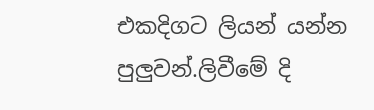එකදිගට ලියන් යන්න පුලුවන්.ලිවීමේ දි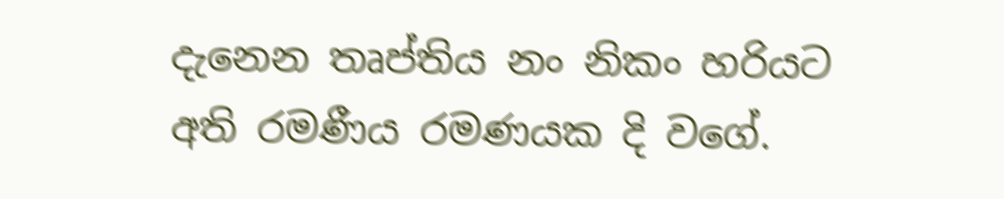දැනෙන තෘප්තිය නං නිකං හරියට අති රමණීය රමණයක දි වගේ.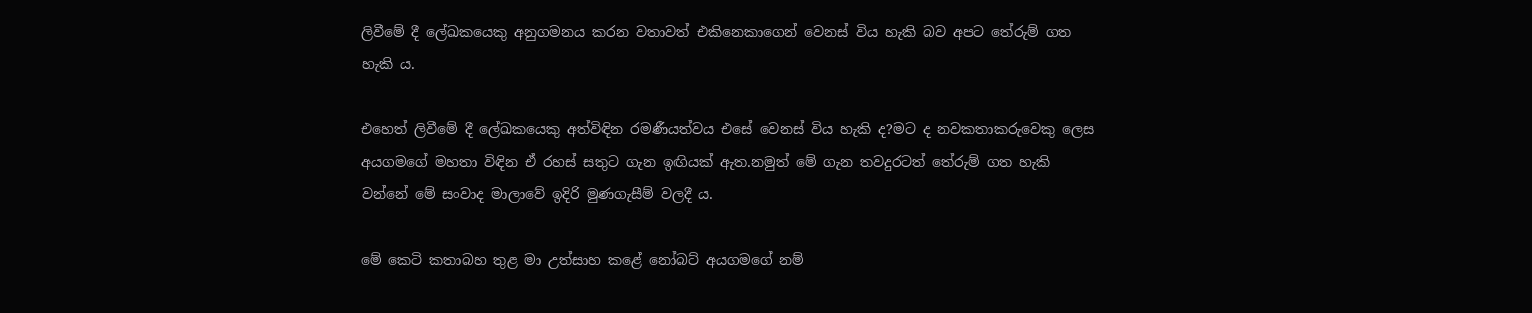ලිවීමේ දී ලේඛකයෙකු අනුගමනය කරන වතාවත් එකිනෙකාගෙන් වෙනස් විය හැකි බව අපට තේරුම් ගත හැකි ය.

එහෙත් ලිවීමේ දී ලේඛකයෙකු අත්විඳින රමණීයත්වය එසේ වෙනස් විය හැකි ද?මට ද නවකතාකරුවෙකු ලෙස අයගමගේ මහතා විඳින ඒ රහස් සතුට ගැන ඉඟියක් ඇත.නමුත් මේ ගැන තවදුරටත් තේරුම් ගත හැකි වන්නේ මේ සංවාද මාලාවේ ඉදිරි මුණගැසීම් වලදී ය.

මේ කෙටි කතාබහ තුළ මා උත්සාහ කළේ නෝබට් අයගමගේ නම්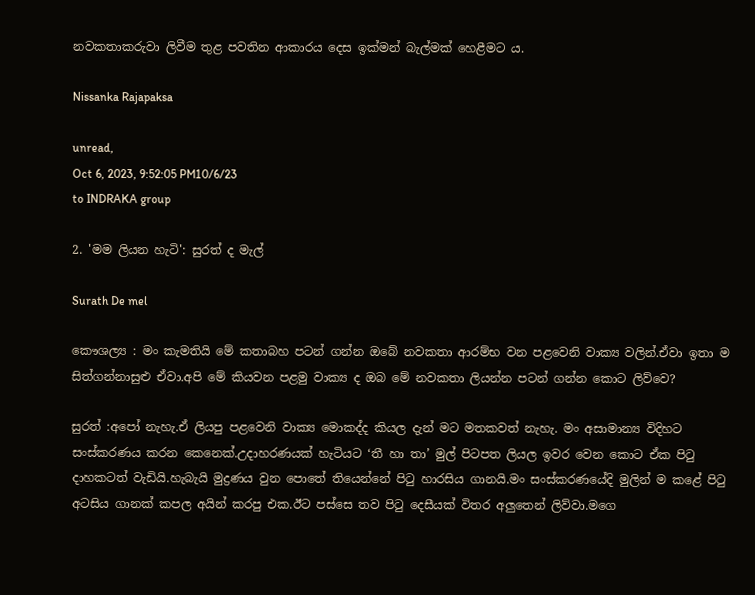නවකතාකරුවා ලිවීම තුළ පවතින ආකාරය දෙස ඉක්මන් බැල්මක් හෙළීමට ය.

Nissanka Rajapaksa

unread,
Oct 6, 2023, 9:52:05 PM10/6/23
to INDRAKA group

2. 'මම ලියන හැටි': සුරත් ද මැල්

Surath De mel

කෞශල්‍ය : මං කැමතියි මේ කතාබහ පටන් ගන්න ඔබේ නවකතා ආරම්භ වන පළවෙනි වාක්‍ය වලින්.ඒවා ඉතා ම සිත්ගන්නාසුළු ඒවා.අපි මේ කියවන පළමු වාක්‍ය ද ඔබ මේ නවකතා ලියන්න පටන් ගන්න කොට ලිව්වෙ?

සුරත් :අපෝ නැහැ.ඒ ලියපු පළවෙනි වාක්‍ය මොකද්ද කියල දැන් මට මතකවත් නැහැ. මං අසාමාන්‍ය විදිහට සංස්කරණය කරන කෙනෙක්.උදාහරණයක් හැටියට ‘තී හා තා’ මුල් පිටපත ලියල ඉවර වෙන කොට ඒක පිටු දාහකටත් වැඩියි.හැබැයි මුද්‍රණය වුන පොතේ තියෙන්නේ පිටු හාරසිය ගානයි.මං සංස්කරණයේදි මුලින් ම කළේ පිටු අටසිය ගානක් කපල අයින් කරපු එක.ඊට පස්සෙ තව පිටු දෙසීයක් විතර අලුතෙන් ලිව්වා.මගෙ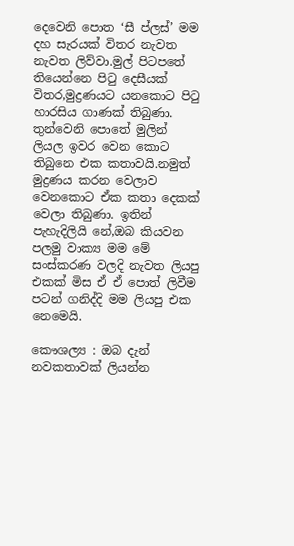දෙවෙනි පොත ‘සී ප්ලස්’ මම දහ සැරයක් විතර නැවත නැවත ලිව්වා.මුල් පිටපතේ තියෙන්නෙ පිටු දෙසීයක් විතර,මුද්‍රණයට යනකොට පිටු හාරසිය ගාණක් තිබුණා. තුන්වෙනි පොතේ මුලින් ලියල ඉවර වෙන කොට තිබුනෙ එක කතාවයි.නමුත් මුද්‍රණය කරන වෙලාව වෙනකොට ඒක කතා දෙකක් වෙලා තිබුණා. ඉතින් පැහැදිලියි නේ,ඔබ කියවන පලමු වාක්‍ය මම මේ සංස්කරණ වලදි නැවත ලියපු එකක් මිස ඒ ඒ පොත් ලිවීම පටන් ගනිද්දි මම ලියපු එක නෙමෙයි.

කෞශල්‍ය : ඔබ දැන් නවකතාවක් ලියන්න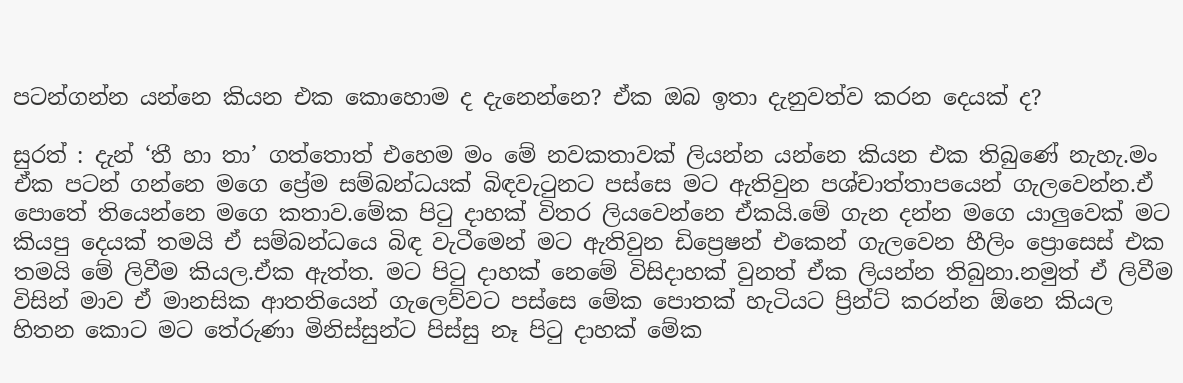පටන්ගන්න යන්නෙ කියන එක කොහොම ද දැනෙන්නෙ? ඒක ඔබ ඉතා දැනුවත්ව කරන දෙයක් ද?

සුරත් : දැන් ‘තී හා තා’ ගත්තොත් එහෙම මං මේ නවකතාවක් ලියන්න යන්නෙ කියන එක තිබුණේ නැහැ.මං ඒක පටන් ගන්නෙ මගෙ ප්‍රේම සම්බන්ධයක් බිඳවැටුනට පස්සෙ මට ඇතිවුන පශ්චාත්තාපයෙන් ගැලවෙන්න.ඒ පොතේ තියෙන්නෙ මගෙ කතාව.මේක පිටු දාහක් විතර ලියවෙන්නෙ ඒකයි.මේ ගැන දන්න මගෙ යාලුවෙක් මට කියපු දෙයක් තමයි ඒ සම්බන්ධයෙ බිඳ වැටීමෙන් මට ඇතිවුන ඩිප්‍රෙෂන් එකෙන් ගැලවෙන හීලිං ප්‍රොසෙස් එක තමයි මේ ලිවීම කියල.ඒක ඇත්ත. මට පිටු දාහක් නෙමේ විසිදාහක් වුනත් ඒක ලියන්න තිබුනා.නමුත් ඒ ලිවීම විසින් මාව ඒ මානසික ආතතියෙන් ගැලෙව්වට පස්සෙ මේක පොතක් හැටියට ප්‍රින්ට් කරන්න ඕනෙ කියල හිතන කොට මට තේරුණා මිනිස්සුන්ට පිස්සු නෑ පිටු දාහක් මේක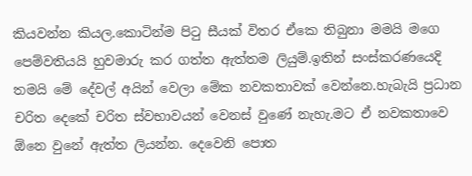කියවන්න කියල.කොටින්ම පිටු සීයක් විතර ඒකෙ තිබුනා මමයි මගෙ පෙම්වතියයි හුවමාරු කර ගත්ත ඇත්තම ලියුම්.ඉතින් සංස්කරණයෙදි තමයි මේ දේවල් අයින් වෙලා මේක නවකතාවක් වෙන්නෙ.හැබැයි ප්‍රධාන චරිත දෙකේ චරිත ස්වභාවයන් වෙනස් වුණේ නැහැ.මට ඒ නවකතාවෙ ඕනෙ වුනේ ඇත්ත ලියන්න. දෙවෙනි පොත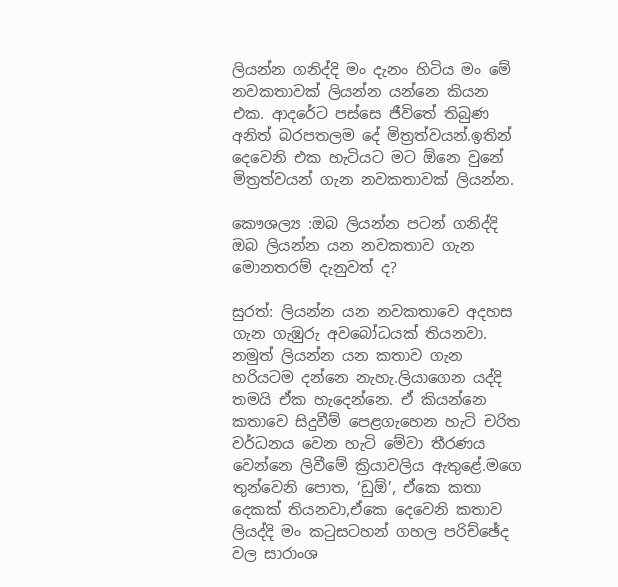ලියන්න ගනිද්දි මං දැනං හිටිය මං මේ නවකතාවක් ලියන්න යන්නෙ කියන එක. ආදරේට පස්සෙ ජීවිතේ තිබුණ අනිත් බරපතලම දේ මිත්‍රත්වයන්.ඉතින් දෙවෙනි එක හැටියට මට ඕනෙ වුනේ මිත්‍රත්වයන් ගැන නවකතාවක් ලියන්න.

කෞශල්‍ය :ඔබ ලියන්න පටන් ගනිද්දි ඔබ ලියන්න යන නවකතාව ගැන මොනතරම් දැනුවත් ද?

සුරත්: ලියන්න යන නවකතාවෙ අදහස ගැන ගැඹුරු අවබෝධයක් තියනවා. නමුත් ලියන්න යන කතාව ගැන හරියටම දන්නෙ නැහැ.ලියාගෙන යද්දි තමයි ඒක හැදෙන්නෙ. ඒ කියන්නෙ කතාවෙ සිදුවීම් පෙළගැහෙන හැටි චරිත වර්ධනය වෙන හැටි මේවා තීරණය වෙන්නෙ ලිවීමේ ක්‍රියාවලිය ඇතුළේ.මගෙ තුන්වෙනි පොත, ‘ඩුඕ’, ඒකෙ කතා දෙකක් තියනවා,ඒකෙ දෙවෙනි කතාව ලියද්දි මං කටුසටහන් ගහල පරිච්ඡේද වල සාරාංශ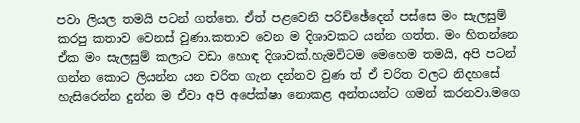පවා ලියල තමයි පටන් ගත්තෙ. ඒත් පළවෙනි පරිච්ඡේදෙන් පස්සෙ මං සැලසුම් කරපු කතාව වෙනස් වුණා.කතාව වෙන ම දිශාවකට යන්න ගත්ත. මං හිතන්නෙ ඒක මං සැලසුම් කලාට වඩා හොඳ දිශාවක්.හැමවිටම මෙහෙම තමයි, අපි පටන් ගන්න කොට ලියන්න යන චරිත ගැන දන්නව වුණ ත් ඒ චරිත වලට නිදහසේ හැසිරෙන්න දුන්න ම ඒවා අපි අපේක්ෂා නොකළ අන්තයන්ට ගමන් කරනවා.මගෙ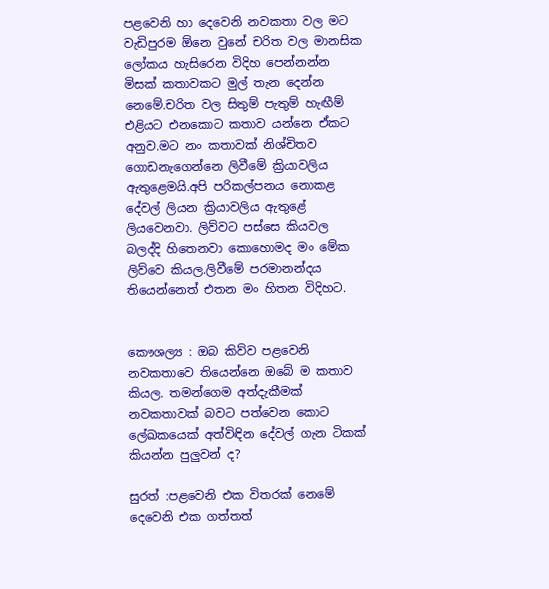පළවෙනි හා දෙවෙනි නවකතා වල මට වැඩිපුරම ඕනෙ වුනේ චරිත වල මානසික ලෝකය හැසිරෙන විදිහ පෙන්නන්න මිසක් කතාවකට මුල් තැන දෙන්න නෙමේ.චරිත වල සිතුම් පැතුම් හැඟීම් එළියට එනකොට කතාව යන්නෙ ඒකට අනුව.මට නං කතාවක් නිශ්චිතව ගොඩනැගෙන්නෙ ලිවීමේ ක්‍රියාවලිය ඇතුළෙමයි.අපි පරිකල්පනය නොකළ දේවල් ලියන ක්‍රියාවලිය ඇතුළේ ලියවෙනවා. ලිව්වට පස්සෙ කියවල බලද්දි හිතෙනවා කොහොමද මං මේක ලිව්වෙ කියල.ලිවීමේ පරමානන්දය තියෙන්නෙත් එතන මං හිතන විදිහට.


කෞශල්‍ය : ඔබ කිව්ව පළවෙනි නවකතාවෙ තියෙන්නෙ ඔබේ ම කතාව කියල. තමන්ගෙම අත්දැකීමක් නවකතාවක් බවට පත්වෙන කොට ලේඛකයෙක් අත්විඳින දේවල් ගැන ටිකක් කියන්න පුලුවන් ද?

සුරත් :පළවෙනි එක විතරක් නෙමේ දෙවෙනි එක ගත්තත්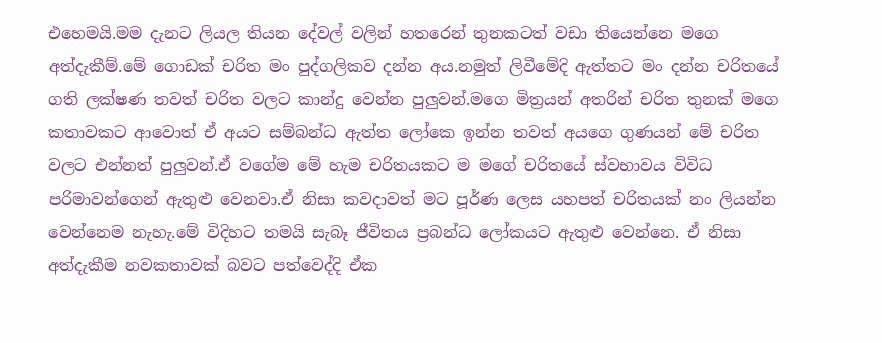එහෙමයි.මම දැනට ලියල තියන දේවල් වලින් හතරෙන් තුනකටත් වඩා තියෙන්නෙ මගෙ අත්දැකීම්.මේ ගොඩක් චරිත මං පුද්ගලිකව දන්න අය.නමුත් ලිවීමේදි ඇත්තට මං දන්න චරිතයේ ගති ලක්ෂණ තවත් චරිත වලට කාන්දු වෙන්න පුලුවන්.මගෙ මිත්‍රයන් අතරින් චරිත තුනක් මගෙ කතාවකට ආවොත් ඒ අයට සම්බන්ධ ඇත්ත ලෝකෙ ඉන්න තවත් අයගෙ ගුණයන් මේ චරිත වලට එන්නත් පුලුවන්.ඒ වගේම මේ හැම චරිතයකට ම මගේ චරිතයේ ස්වභාවය විවිධ පරිමාවන්ගෙන් ඇතුළු වෙනවා.ඒ නිසා කවදාවත් මට පූර්ණ ලෙස යහපත් චරිතයක් නං ලියන්න වෙන්නෙම නැහැ.මේ විදිහට තමයි සැබෑ ජීවිතය ප්‍රබන්ධ ලෝකයට ඇතුළු වෙන්නෙ. ඒ නිසා අත්දැකීම නවකතාවක් බවට පත්වෙද්දි ඒක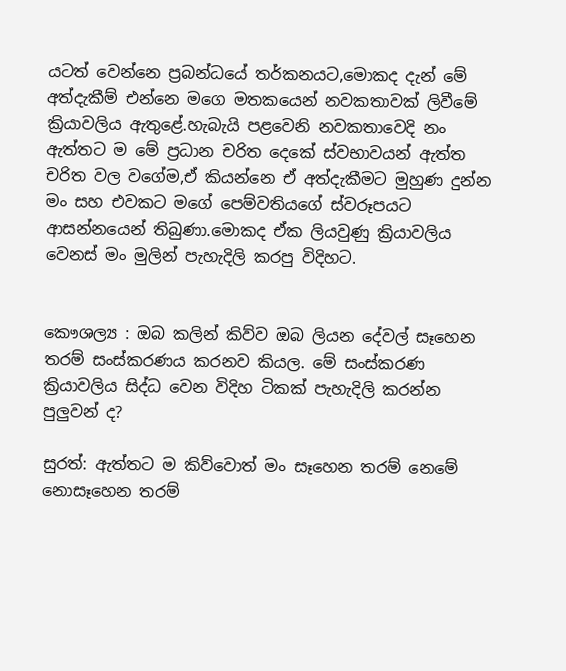යටත් වෙන්නෙ ප්‍රබන්ධයේ තර්කනයට,මොකද දැන් මේ අත්දැකීම් එන්නෙ මගෙ මතකයෙන් නවකතාවක් ලිවීමේ ක්‍රියාවලිය ඇතුළේ.හැබැයි පළවෙනි නවකතාවෙදි නං ඇත්තට ම මේ ප්‍රධාන චරිත දෙකේ ස්වභාවයන් ඇත්ත චරිත වල වගේම,ඒ කියන්නෙ ඒ අත්දැකීමට මුහුණ දුන්න මං සහ එවකට මගේ පෙම්වතියගේ ස්වරූපයට ආසන්නයෙන් තිබුණා.මොකද ඒක ලියවුණු ක්‍රියාවලිය වෙනස් මං මුලින් පැහැදිලි කරපු විදිහට.


කෞශල්‍ය : ඔබ කලින් කිව්ව ඔබ ලියන දේවල් සෑහෙන තරම් සංස්කරණය කරනව කියල. මේ සංස්කරණ ක්‍රියාවලිය සිද්ධ වෙන විදිහ ටිකක් පැහැදිලි කරන්න පුලුවන් ද?

සුරත්: ඇත්තට ම කිව්වොත් මං සෑහෙන තරම් නෙමේ නොසෑහෙන තරම්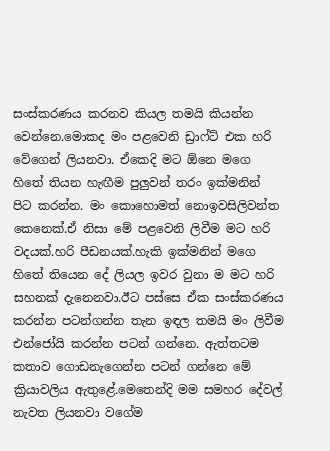සංස්කරණය කරනව කියල තමයි කියන්න වෙන්නෙ.මොකද මං පළවෙනි ඩ්‍රාෆ්ට් එක හරි වේගෙන් ලියනවා. ඒකෙදි මට ඕනෙ මගෙ හිතේ තියන හැඟීම පුලුවන් තරං ඉක්මනින් පිට කරන්න. මං කොහොමත් නොඉවසිලිවන්ත කෙනෙක්.ඒ නිසා මේ පළවෙනි ලිවීම මට හරි වදයක්.හරි පීඩනයක්.හැකි ඉක්මනින් මගෙ හිතේ තියෙන දේ ලියල ඉවර වුනා ම මට හරි සහනක් දැනෙනවා.ඊට පස්සෙ ඒක සංස්කරණය කරන්න පටන්ගන්න තැන ඉඳල තමයි මං ලිවීම එන්ජෝයි කරන්න පටන් ගන්නෙ. ඇත්තටම කතාව ගොඩනැගෙන්න පටන් ගන්නෙ මේ ක්‍රියාවලිය ඇතුළේ.මෙතෙන්දි මම සමහර දේවල් නැවත ලියනවා වගේම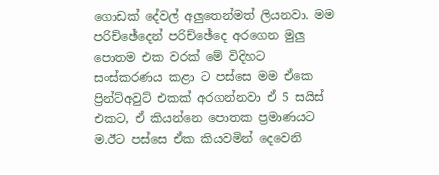ගොඩක් දේවල් අලුතෙන්මත් ලියනවා. මම පරිච්ඡේදෙන් පරිච්ඡේදෙ අරගෙන මුලු පොතම එක වරක් මේ විදිහට සංස්කරණය කළා ට පස්සෙ මම ඒකෙ ප්‍රින්ට්අවුට් එකක් අරගන්නවා ඒ 5 සයිස් එකට, ඒ කියන්නෙ පොතක ප්‍රමාණයට ම.ඊට පස්සෙ ඒක කියවමින් දෙවෙනි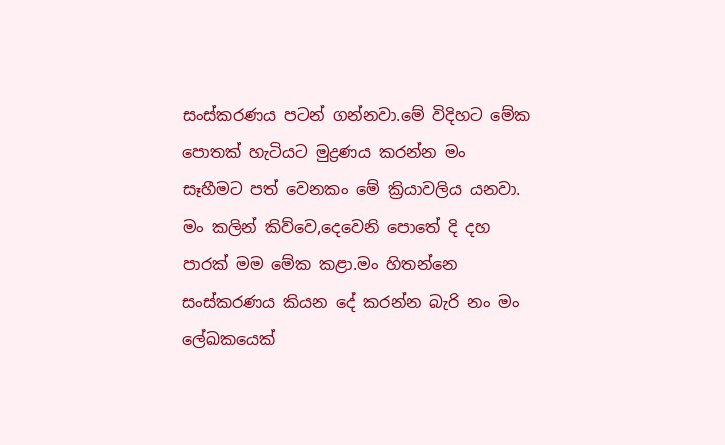සංස්කරණය පටන් ගන්නවා.මේ විදිහට මේක පොතක් හැටියට මුද්‍රණය කරන්න මං සෑහීමට පත් වෙනකං මේ ක්‍රියාවලිය යනවා. මං කලින් කිව්වෙ,දෙවෙනි පොතේ දි දහ පාරක් මම මේක කළා.මං හිතන්නෙ සංස්කරණය කියන දේ කරන්න බැරි නං මං ලේඛකයෙක්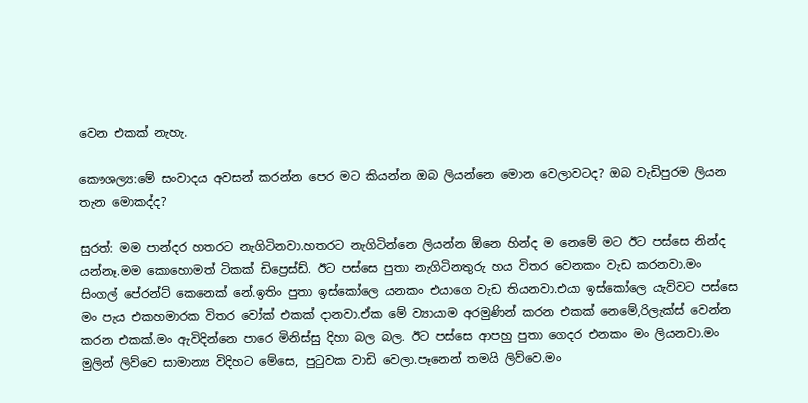වෙන එකක් නැහැ.

කෞශල්‍ය:මේ සංවාදය අවසන් කරන්න පෙර මට කියන්න ඔබ ලියන්නෙ මොන වෙලාවටද? ඔබ වැඩිපුරම ලියන තැන මොකද්ද?

සුරත්: මම පාන්දර හතරට නැගිටිනවා.හතරට නැගිටින්නෙ ලියන්න ඕනෙ හින්ද ම නෙමේ මට ඊට පස්සෙ නින්ද යන්නෑ.මම කොහොමත් ටිකක් ඩිප්‍රෙස්ඩ්. ඊට පස්සෙ පුතා නැගිටිනතුරු හය විතර වෙනකං වැඩ කරනවා.මං සිංගල් පේරන්ට් කෙනෙක් නේ.ඉතිං පුතා ඉස්කෝලෙ යනකං එයාගෙ වැඩ තියනවා.එයා ඉස්කෝලෙ යැව්වට පස්සෙ මං පැය එකහමාරක විතර වෝක් එකක් දානවා.ඒක මේ ව්‍යායාම අරමුණින් කරන එකක් නෙමේ,රිලැක්ස් වෙන්න කරන එකක්.මං ඇවිදින්නෙ පාරෙ මිනිස්සු දිහා බල බල. ඊට පස්සෙ ආපහු පුතා ගෙදර එනකං මං ලියනවා.මං මුලින් ලිව්වෙ සාමාන්‍ය විදිහට මේසෙ, පුටුවක වාඩි වෙලා.පෑනෙන් තමයි ලිව්වෙ.මං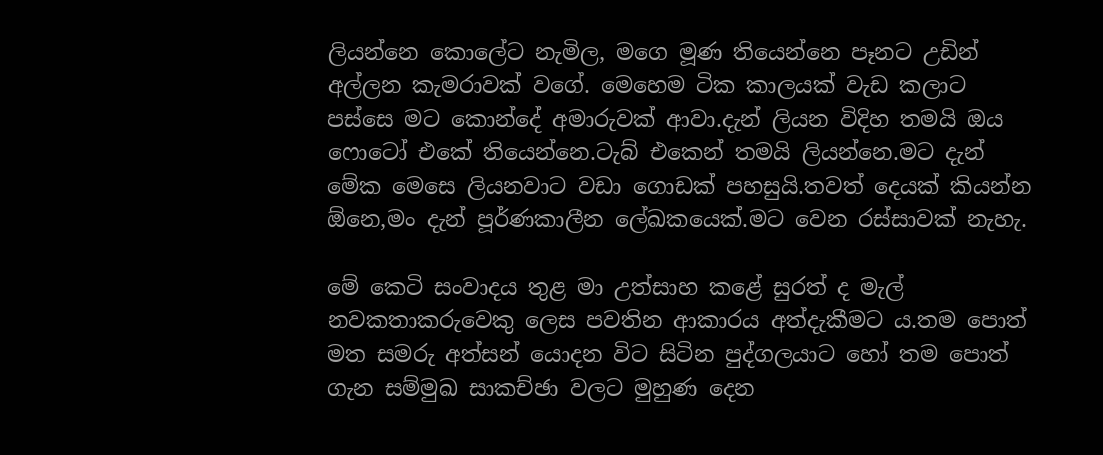ලියන්නෙ කොලේට නැමිල, මගෙ මූණ තියෙන්නෙ පෑනට උඩින් අල්ලන කැමරාවක් වගේ. මෙහෙම ටික කාලයක් වැඩ කලාට පස්සෙ මට කොන්දේ අමාරුවක් ආවා.දැන් ලියන විදිහ තමයි ඔය ෆොටෝ එකේ තියෙන්නෙ.ටැබ් එකෙන් තමයි ලියන්නෙ.මට දැන් මේක මෙසෙ ලියනවාට වඩා ගොඩක් පහසුයි.තවත් දෙයක් කියන්න ඕනෙ,මං දැන් පූර්ණකාලීන ලේඛකයෙක්.මට වෙන රස්සාවක් නැහැ.

මේ කෙටි සංවාදය තුළ මා උත්සාහ කළේ සුරත් ද මැල් නවකතාකරුවෙකු ලෙස පවතින ආකාරය අත්දැකීමට ය.තම පොත් මත සමරු අත්සන් යොදන විට සිටින පුද්ගලයාට හෝ තම පොත් ගැන සම්මුඛ සාකච්ඡා වලට මුහුණ දෙන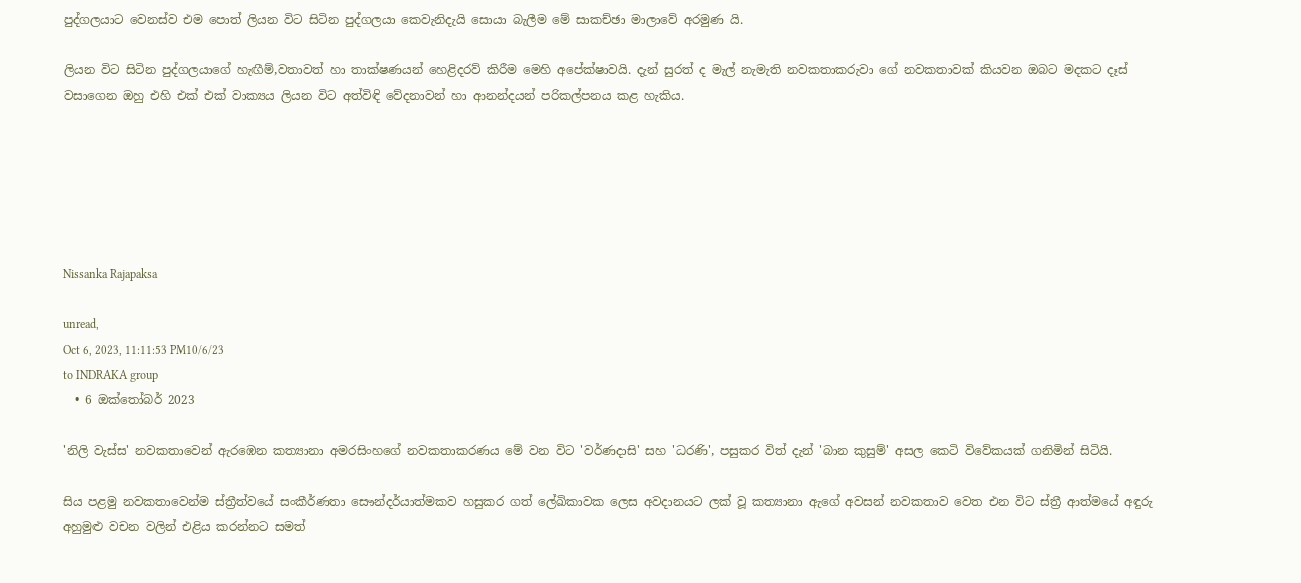පුද්ගලයාට වෙනස්ව එම පොත් ලියන විට සිටින පුද්ගලයා කෙවැනිදැයි සොයා බැලීම මේ සාකච්ඡා මාලාවේ අරමුණ යි.

ලියන විට සිටින පුද්ගලයාගේ හැඟීම්,වතාවත් හා තාක්ෂණයන් හෙළිදරව් කිරීම මෙහි අපේක්ෂාවයි. දැන් සුරත් ද මැල් නැමැති නවකතාකරුවා ගේ නවකතාවක් කියවන ඔබට මදකට දෑස් වසාගෙන ඔහු එහි එක් එක් වාක්‍යය ලියන විට අත්විඳි වේදනාවන් හා ආනන්දයන් පරිකල්පනය කළ හැකිය.






Nissanka Rajapaksa

unread,
Oct 6, 2023, 11:11:53 PM10/6/23
to INDRAKA group
  • 6 ඔක්තෝබර් 2023

'නිලි වැස්ස' නවකතාවෙන් ඇරඹෙන කත්‍යානා අමරසිංහගේ නවකතාකරණය මේ වන විට 'වර්ණදාසි' සහ 'ධරණි', පසුකර විත් දැන් 'බාන කුසුම්' අසල කෙටි විවේකයක් ගනිමින් සිටියි.

සිය පළමු නවකතාවෙන්ම ස්ත්‍රීත්වයේ සංකීර්ණතා සෞන්දර්යාත්මකව හසුකර ගත් ලේඛිකාවක ලෙස අවදානයට ලක් වූ කත්‍යානා ඇගේ අවසන් නවකතාව වෙත එන විට ස්ත්‍රී ආත්මයේ අඳුරු අහුමුළු වචන වලින් එළිය කරන්නට සමත්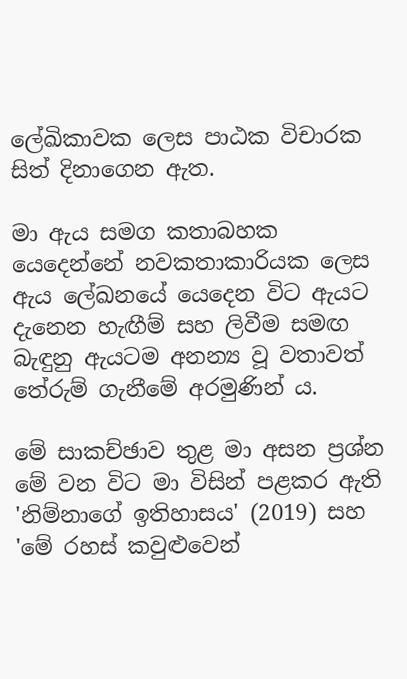ලේඛිකාවක ලෙස පාඨක විචාරක සිත් දිනාගෙන ඇත.

මා ඇය සමග කතාබහක යෙදෙන්නේ නවකතාකාරියක ලෙස ඇය ලේඛනයේ යෙදෙන විට ඇයට දැනෙන හැඟීම් සහ ලිවීම සමඟ බැඳුනු ඇයටම අනන්‍ය වූ වතාවත් තේරුම් ගැනීමේ අරමුණින් ය.

මේ සාකච්ඡාව තුළ මා අසන ප්‍රශ්න මේ වන විට මා විසින් පළකර ඇති 'නිම්නාගේ ඉතිහාසය' (2019) සහ 'මේ රහස් කවුළුවෙන්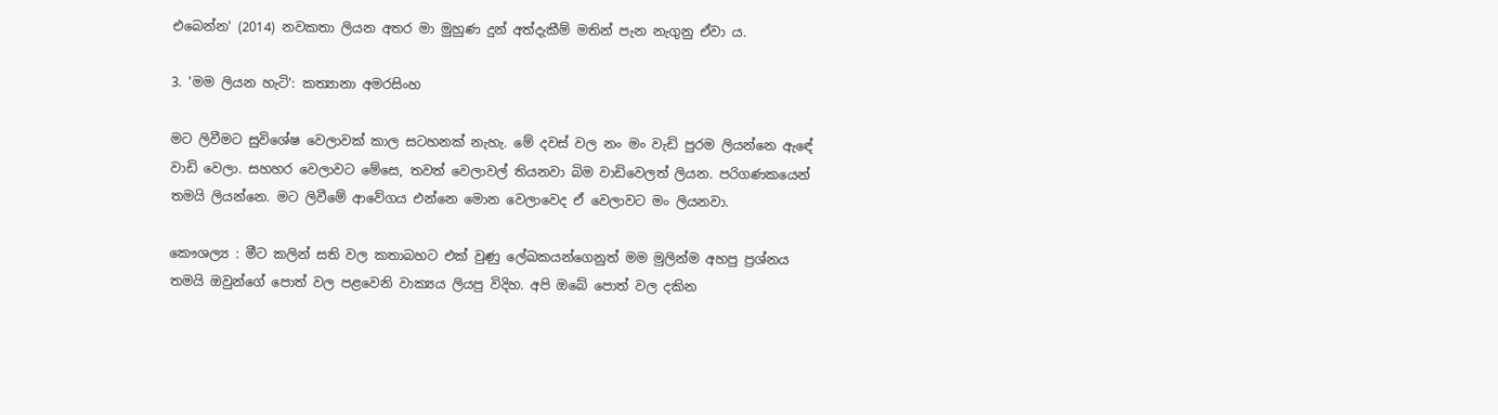එබෙන්න' (2014) නවකතා ලියන අතර මා මුහුණ දුන් අත්දැකීම් මතින් පැන නැගුනු ඒවා ය.

3. 'මම ලියන හැටි': කත්‍යානා අමරසිංහ

මට ලිවීමට සුවිශේෂ වෙලාවක් කාල සටහනක් නැහැ. මේ දවස් වල නං මං වැඩි පුරම ලියන්නෙ ඇඳේ වාඩි වෙලා. සහහර වෙලාවට මේසෙ, තවත් වෙලාවල් තියනවා බිම වාඩිවෙලත් ලියන. පරිගණකයෙන් තමයි ලියන්නෙ. මට ලිවීමේ ආවේගය එන්නෙ මොන වෙලාවෙද ඒ වෙලාවට මං ලියනවා.

කෞශල්‍ය : මීට කලින් සති වල කතාබහට එක් වුණු ලේඛකයන්ගෙනුත් මම මුලින්ම අහපු ප්‍රශ්නය තමයි ඔවුන්ගේ පොත් වල පළවෙනි වාක්‍යය ලියපු විදිහ. අපි ඔබේ පොත් වල දකින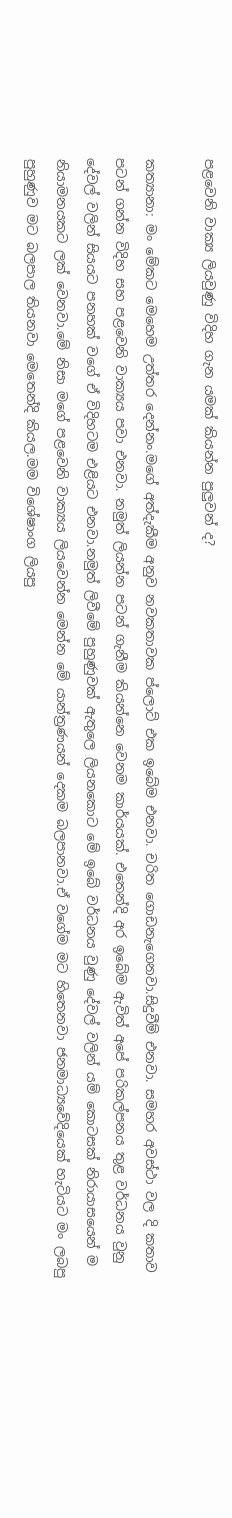පළවෙනි වාක්‍ය ලියවුණු විදිහ ගැන යමක් කියන්න පුලුවන් ද?

කත්‍යානා: මං මේකට මෙහෙම උත්තර දෙන්නං.මගේ අත්දැකීම අනුව නවකතාවක ප්ලොට් එක ඉබේම එනවා. චරිත ගොඩනැගෙනවා.සිදුවීම් එනවා. සමහර අවස්ථා වල දි කතාව පටන් ගන්න විදිහ සහ පළවෙනි වාක්‍යය පවා එනවා. නමුත් ලියන්න පටන් ගැනීම කියන්නෙ වෙනම කාර්යයක්. එතෙන්දි අර ඉබේම ඇවිත් අපේ පරිකල්පනය තුළ වර්ධනය වුනු දේවල් වලින් සියයට පනහක් වගේ ඒ විදිහටම එළියට එනවා.නමුත් ලිවීමේ පුහුණුවක් ඇතුලෙ ලියනකොට මේ ඉබේ වර්ධනය වුණු දේවල් වලින් යම් කොටසක් නිරායාසයෙන් ම නියාමනයකට ලක් වෙනවා.මේ නිසා මගේ පළවෙනි වාක්‍යය ලියවෙන්න මෙන්න මේ යාන්ත්‍රණයන් දෙකම බලපානවා.ඒ වගේම මට හිතෙනවා ජනමාධ්‍යවේදියෙක් හැටියට මං ලබපු පුහුණුව මට බලපාල තියනවා මෙතෙන්දි කියල.මම විශේෂාංග ලියපු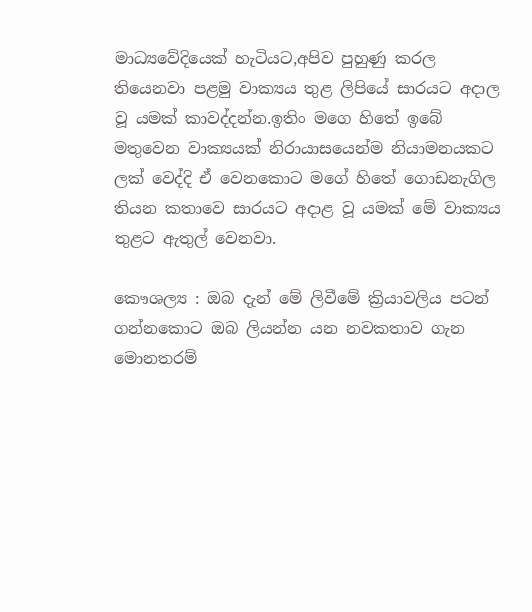මාධ්‍යවේදියෙක් හැටියට,අපිව පුහුණු කරල තියෙනවා පළමු වාක්‍යය තුළ ලිපියේ සාරයට අදාල වූ යමක් කාවද්දන්න.ඉතිං මගෙ හිතේ ඉබේ මතුවෙන වාක්‍යයක් නිරායාසයෙන්ම නියාමනයකට ලක් වෙද්දි ඒ වෙනකොට මගේ හිතේ ගොඩනැගිල තියන කතාවෙ සාරයට අදාළ වූ යමක් මේ වාක්‍යය තුළට ඇතුල් වෙනවා.

කෞශල්‍ය : ඔබ දැන් මේ ලිවීමේ ක්‍රියාවලිය පටන් ගන්නකොට ඔබ ලියන්න යන නවකතාව ගැන මොනතරම්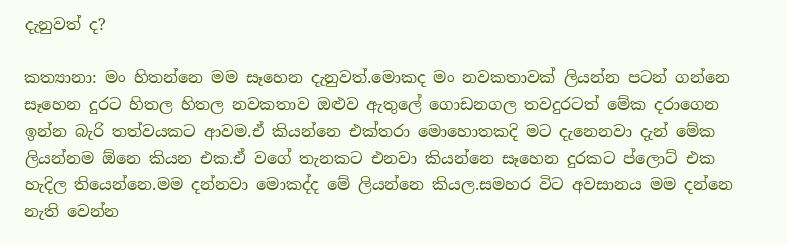දැනුවත් ද?

කත්‍යානා: මං හිතන්නෙ මම සෑහෙන දැනුවත්.මොකද මං නවකතාවක් ලියන්න පටන් ගන්නෙ සෑහෙන දුරට හිතල හිතල නවකතාව ඔළුව ඇතුලේ ගොඩනගල තවදුරටත් මේක දරාගෙන ඉන්න බැරි තත්වයකට ආවම.ඒ කියන්නෙ එක්තරා මොහොතකදි මට දැනෙනවා දැන් මේක ලියන්නම ඕනෙ කියන එක.ඒ වගේ තැනකට එනවා කියන්නෙ සෑහෙන දුරකට ප්ලොට් එක හැදිල තියෙන්නෙ.මම දන්නවා මොකද්ද මේ ලියන්නෙ කියල.සමහර විට අවසානය මම දන්නෙ නැති වෙන්න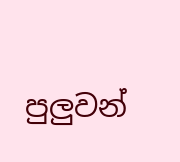පුලුවන්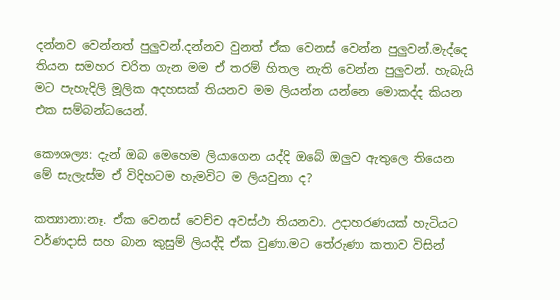දන්නව වෙන්නත් පුලුවන්.දන්නව වුනත් ඒක වෙනස් වෙන්න පුලුවන්.මැද්දෙ තියන සමහර චරිත ගැන මම ඒ තරම් හිතල නැති වෙන්න පුලුවන්. හැබැයි මට පැහැදිලි මූලික අදහසක් තියනව මම ලියන්න යන්නෙ මොකද්ද කියන එක සම්බන්ධයෙන්.

කෞශල්‍ය: දැන් ඔබ මෙහෙම ලියාගෙන යද්දි ඔබේ ඔලුව ඇතුලෙ තියෙන මේ සැලැස්ම ඒ විදිහටම හැමවිට ම ලියවුනා ද?

කත්‍යානා:නෑ. ඒක වෙනස් වෙච්ච අවස්ථා තියනවා. උදාහරණයක් හැටියට වර්ණදාසි සහ බාන කුසුම් ලියද්දි ඒක වුණා.මට තේරුණා කතාව විසින්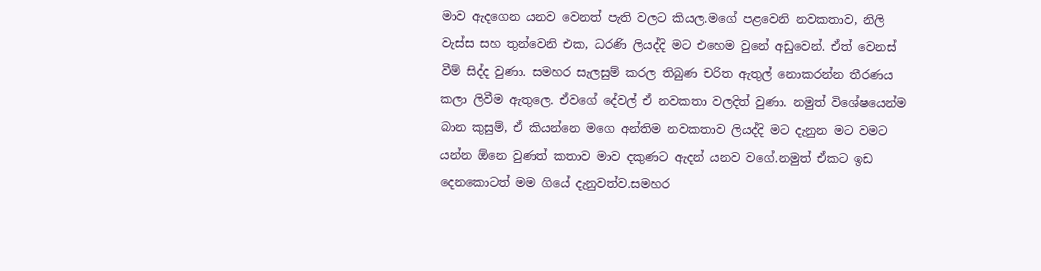මාව ඇදගෙන යනව වෙනත් පැති වලට කියල.මගේ පළවෙනි නවකතාව, නිලි වැස්ස සහ තුන්වෙනි එක, ධරණි ලියද්දි මට එහෙම වුනේ අඩුවෙන්. ඒත් වෙනස් වීම් සිද්ද වුණා. සමහර සැලසුම් කරල තිබුණ චරිත ඇතුල් නොකරන්න තීරණය කලා ලිවීම ඇතුලෙ. ඒවගේ දේවල් ඒ නවකතා වලදිත් වුණා. නමුත් විශේෂයෙන්ම බාන කුසුම්, ඒ කියන්නෙ මගෙ අන්තිම නවකතාව ලියද්දි මට දැනුන මට වමට යන්න ඕනෙ වුණත් කතාව මාව දකුණට ඇදන් යනව වගේ.නමුත් ඒකට ඉඩ දෙනකොටත් මම ගියේ දැනුවත්ව.සමහර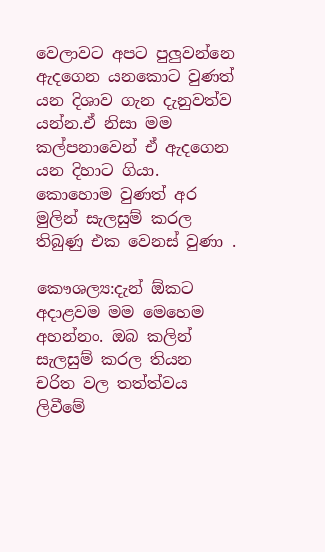වෙලාවට අපට පුලුවන්නෙ ඇදගෙන යනකොට වුණත් යන දිශාව ගැන දැනුවත්ව යන්න.ඒ නිසා මම කල්පනාවෙන් ඒ ඇදගෙන යන දිහාට ගියා. කොහොම වුණත් අර මුලින් සැලසුම් කරල තිබුණු එක වෙනස් වුණා .

කෞශල්‍ය:දැන් ඕකට අදාළවම මම මෙහෙම අහන්නං. ඔබ කලින් සැලසුම් කරල තියන චරිත වල තත්ත්වය ලිවීමේ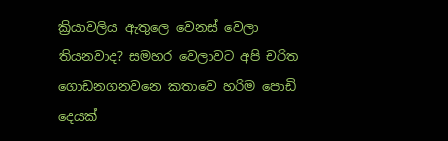ක්‍රියාවලිය ඇතුලෙ වෙනස් වෙලා තියනවාද? සමහර වෙලාවට අපි චරිත ගොඩනගනවනෙ කතාවෙ හරිම පොඩි දෙයක්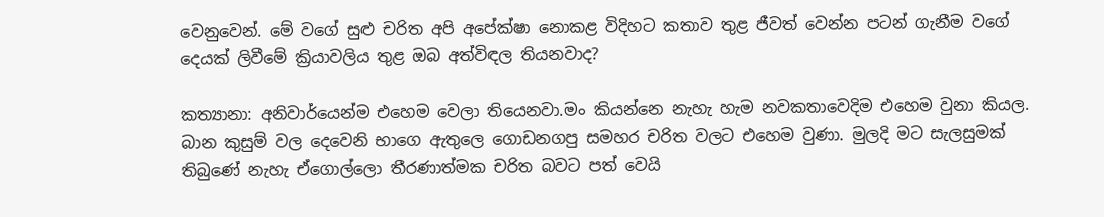වෙනුවෙන්. මේ වගේ සුළු චරිත අපි අපේක්ෂා නොකළ විදිහට කතාව තුළ ජීවත් වෙන්න පටන් ගැනීම වගේ දෙයක් ලිවීමේ ක්‍රියාවලිය තුළ ඔබ අත්විඳල තියනවාද?

කත්‍යානා: අනිවාර්යෙන්ම එහෙම වෙලා තියෙනවා.මං කියන්නෙ නැහැ හැම නවකතාවෙදිම එහෙම වුනා කියල. බාන කුසුම් වල දෙවෙනි භාගෙ ඇතුලෙ ගොඩනගපු සමහර චරිත වලට එහෙම වුණා. මුලදි මට සැලසුමක් තිබුණේ නැහැ ඒගොල්ලො තීරණාත්මක චරිත බවට පත් වෙයි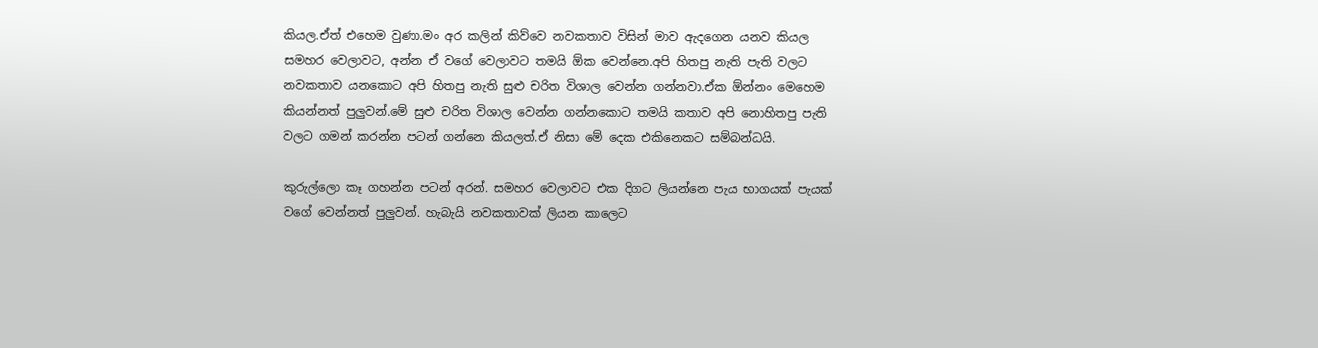කියල.ඒත් එහෙම වුණා.මං අර කලින් කිව්වෙ නවකතාව විසින් මාව ඇදගෙන යනව කියල සමහර වෙලාවට, අන්න ඒ වගේ වෙලාවට තමයි ඕක වෙන්නෙ.අපි හිතපු නැති පැති වලට නවකතාව යනකොට අපි හිතපු නැති සුළු චරිත විශාල වෙන්න ගන්නවා.ඒක ඕන්නං මෙහෙම කියන්නත් පුලුවන්.මේ සුළු චරිත විශාල වෙන්න ගන්නකොට තමයි කතාව අපි නොහිතපු පැති වලට ගමන් කරන්න පටන් ගන්නෙ කියලත්.ඒ නිසා මේ දෙක එකිනෙකට සම්බන්ධයි.

කුරුල්ලො කෑ ගහන්න පටන් අරන්. සමහර වෙලාවට එක දිගට ලියන්නෙ පැය භාගයක් පැයක් වගේ වෙන්නත් පුලුවන්. හැබැයි නවකතාවක් ලියන කාලෙට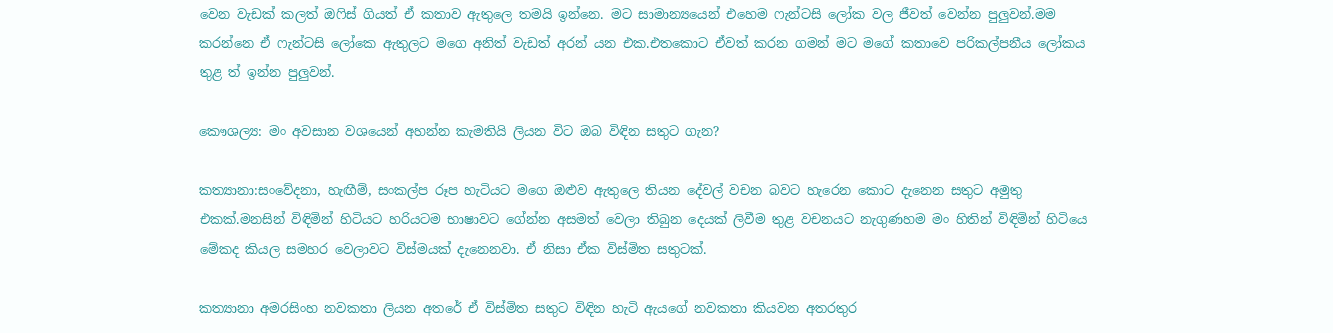වෙන වැඩක් කලත් ඔෆිස් ගියත් ඒ කතාව ඇතුලෙ තමයි ඉන්නෙ. මට සාමාන්‍යයෙන් එහෙම ෆැන්ටසි ලෝක වල ජීවත් වෙන්න පුලුවන්.මම කරන්නෙ ඒ ෆැන්ටසි ලෝකෙ ඇතුලට මගෙ අනිත් වැඩත් අරන් යන එක.එතකොට ඒවත් කරන ගමන් මට මගේ කතාවෙ පරිකල්පනීය ලෝකය තුළ ත් ඉන්න පුලුවන්.

කෞශල්‍ය: මං අවසාන වශයෙන් අහන්න කැමතියි ලියන විට ඔබ විඳින සතුට ගැන?

කත්‍යානා:සංවේදනා, හැඟීම්, සංකල්ප රූප හැටියට මගෙ ඔළුව ඇතුලෙ තියන දේවල් වචන බවට හැරෙන කොට දැනෙන සතුට අමුතු එකක්.මනසින් විඳිමින් හිටියට හරියටම භාෂාවට ගේන්න අසමත් වෙලා තිබුන දෙයක් ලිවීම තුළ වචනයට නැගුණහම මං හිතින් විඳිමින් හිටියෙ මේකද කියල සමහර වෙලාවට විස්මයක් දැනෙනවා. ඒ නිසා ඒක විස්මිත සතුටක්.

කත්‍යානා අමරසිංහ නවකතා ලියන අතරේ ඒ විස්මිත සතුට විඳින හැටි ඇයගේ නවකතා කියවන අතරතුර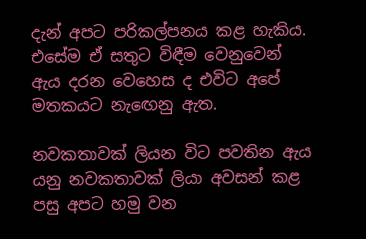දැන් අපට පරිකල්පනය කළ හැකිය. එසේම ඒ සතුට විඳීම වෙනුවෙන් ඇය දරන වෙහෙස ද එවිට අපේ මතකයට නැඟෙනු ඇත.

නවකතාවක් ලියන විට පවතින ඇය යනු නවකතාවක් ලියා අවසන් කළ පසු අපට හමු වන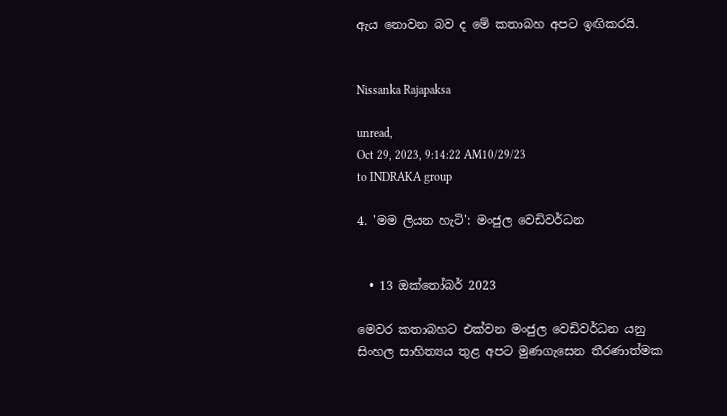ඇය නොවන බව ද මේ කතාබහ අපට ඉඟිකරයි.


Nissanka Rajapaksa

unread,
Oct 29, 2023, 9:14:22 AM10/29/23
to INDRAKA group

4. 'මම ලියන හැටි': මංජුල වෙඩිවර්ධන


  • 13 ඔක්තෝබර් 2023

මෙවර කතාබහට එක්වන මංජුල වෙඩිවර්ධන යනු සිංහල සාහිත්‍යය තුළ අපට මුණගැසෙන තීරණාත්මක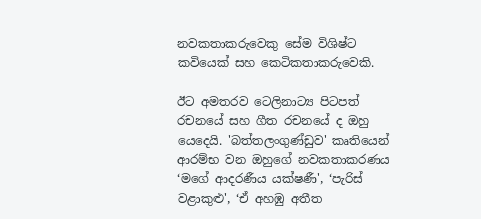නවකතාකරුවෙකු සේම විශිෂ්ට කවියෙක් සහ කෙටිකතාකරුවෙකි.

ඊට අමතරව ටෙලිනාට්‍ය පිටපත් රචනයේ සහ ගීත රචනයේ ද ඔහු යෙදෙයි. 'බත්තලංගුණ්ඩුව' කෘතියෙන් ආරම්භ වන ඔහුගේ නවකතාකරණය ‘මගේ ආදරණීය යක්ෂණී', ‘පැරිස් වළාකුළු', ‘ඒ අහඹු අතීත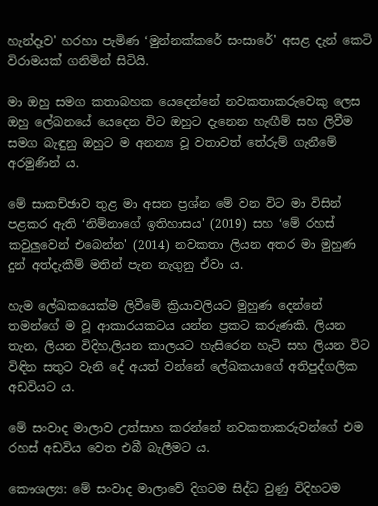හැන්දෑව' හරහා පැමිණ ‘මුන්නක්කරේ සංසාරේ' අසළ දැන් කෙටි විරාමයක් ගනිමින් සිටියි.

මා ඔහු සමග කතාබහක යෙදෙන්නේ නවකතාකරුවෙකු ලෙස ඔහු ලේඛනයේ යෙදෙන විට ඔහුට දැනෙන හැඟීම් සහ ලිවීම සමග බැඳුනු ඔහුට ම අනන්‍ය වූ වතාවත් තේරුම් ගැනීමේ අරමුණින් ය.

මේ සාකච්ඡාව තුළ මා අසන ප්‍රශ්න මේ වන විට මා විසින් පළකර ඇති ‘නිම්නාගේ ඉතිහාසය' (2019) සහ ‘මේ රහස් කවුලුවෙන් එබෙන්න' (2014) නවකතා ලියන අතර මා මුහුණ දුන් අත්දැකීම් මතින් පැන නැගුනු ඒවා ය.

හැම ලේඛකයෙක්ම ලිවීමේ ක්‍රියාවලියට මුහුණ දෙන්නේ තමන්ගේ ම වූ ආකාරයකටය යන්න ප්‍රකට කරුණකි. ලියන තැන, ලියන විදිහ,ලියන කාලයට හැසිරෙන හැටි සහ ලියන විට විඳින සතුට වැනි දේ අයත් වන්නේ ලේඛකයාගේ අතිපුද්ගලික අඩවියට ය.

මේ සංවාද මාලාව උත්සාහ කරන්නේ නවකතාකරුවන්ගේ එම රහස් අඩවිය වෙත එබී බැලීමට ය.

කෞශල්‍ය: මේ සංවාද මාලාවේ දිගටම සිද්ධ වුණු විදිහටම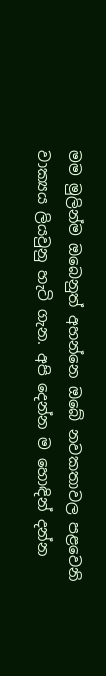මම මුලින්ම ඔබෙනුත් අහන්නෙ ඔබේ නවකතාවල පළවෙනි වාක්‍යය ලියවුනු හැටි ගැන. අපි දෙන්න ම හොඳින් දන්න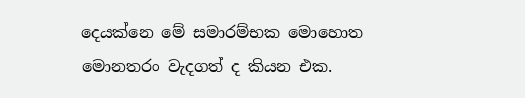දෙයක්නෙ මේ සමාරම්භක මොහොත මොනතරං වැදගත් ද කියන එක.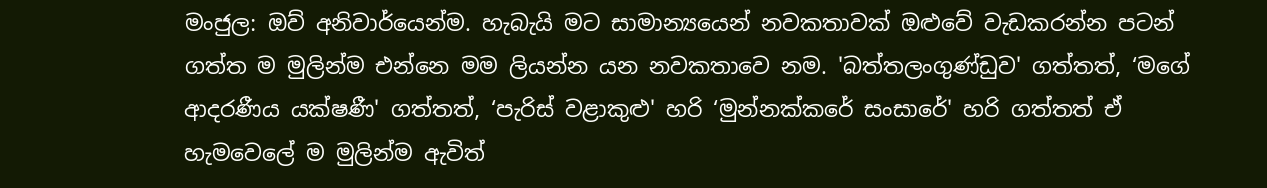මංජුල: ඔව් අනිවාර්යෙන්ම. හැබැයි මට සාමාන්‍යයෙන් නවකතාවක් ඔළුවේ වැඩකරන්න පටන් ගත්ත ම මුලින්ම එන්නෙ මම ලියන්න යන නවකතාවෙ නම. 'බත්තලංගුණ්ඩුව' ගත්තත්, ‘මගේ ආදරණීය යක්ෂණී' ගත්තත්, ‘පැරිස් වළාකුළු' හරි ‘මුන්නක්කරේ සංසාරේ' හරි ගත්තත් ඒ හැමවෙලේ ම මුලින්ම ඇවිත්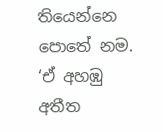තියෙන්නෙ පොතේ නම. ‘ඒ අහඹු අතීත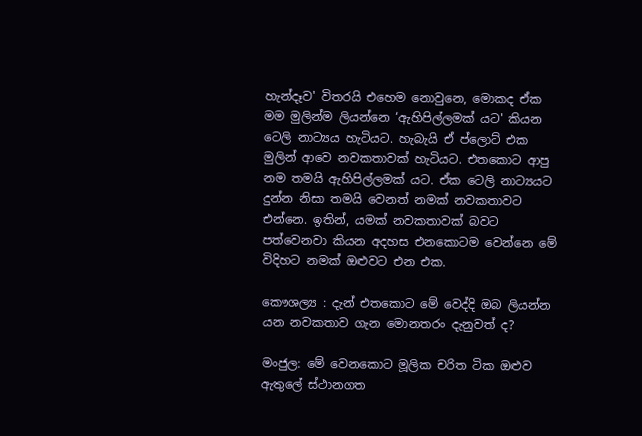හැන්දෑව' විතරයි එහෙම නොවුනෙ, මොකද ඒක මම මුලින්ම ලියන්නෙ ‘ඇහිපිල්ලමක් යට' කියන ටෙලි නාට්‍යය හැටියට. හැබැයි ඒ ප්ලොට් එක මුලින් ආවෙ නවකතාවක් හැටියට. එතකොට ආපු නම තමයි ඇහිපිල්ලමක් යට. ඒක ටෙලි නාට්‍යයට දුන්න නිසා තමයි වෙනත් නමක් නවකතාවට එන්නෙ. ඉතින්, යමක් නවකතාවක් බවට පත්වෙනවා කියන අදහස එනකොටම වෙන්නෙ මේ විදිහට නමක් ඔළුවට එන එක.

කෞශල්‍ය : දැන් එතකොට මේ වෙද්දි ඔබ ලියන්න යන නවකතාව ගැන මොනතරං දැනුවත් ද?

මංජුල: මේ වෙනකොට මූලික චරිත ටික ඔළුව ඇතුලේ ස්ථානගත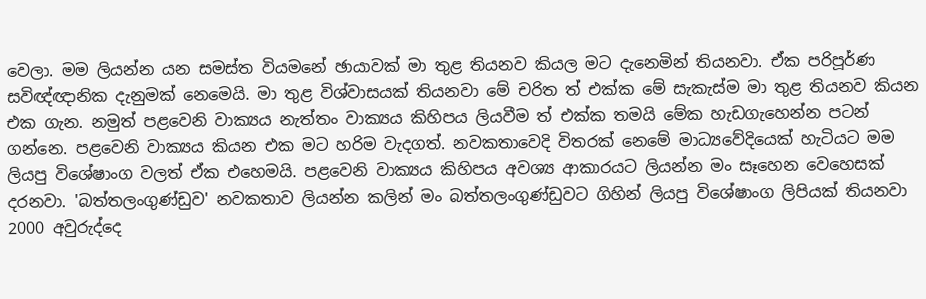වෙලා. මම ලියන්න යන සමස්ත වියමනේ ඡායාවක් මා තුළ තියනව කියල මට දැනෙමින් තියනවා. ඒක පරිපූර්ණ සවිඥ්ඥානික දැනුමක් නෙමෙයි. මා තුළ විශ්වාසයක් තියනවා මේ චරිත ත් එක්ක මේ සැකැස්ම මා තුළ තියනව කියන එක ගැන. නමුත් පළවෙනි වාක්‍යය නැත්තං වාක්‍යය කිහිපය ලියවීම ත් එක්ක තමයි මේක හැඩගැහෙන්න පටන් ගන්නෙ. පළවෙනි වාක්‍යය කියන එක මට හරිම වැදගත්. නවකතාවෙදි විතරක් නෙමේ මාධ්‍යවේදියෙක් හැටියට මම ලියපු විශේෂාංග වලත් ඒක එහෙමයි. පළවෙනි වාක්‍යය කිහිපය අවශ්‍ය ආකාරයට ලියන්න මං සෑහෙන වෙහෙසක් දරනවා. 'බත්තලංගුණ්ඩුව' නවකතාව ලියන්න කලින් මං බත්තලංගුණ්ඩුවට ගිහින් ලියපු විශේෂාංග ලිපියක් තියනවා 2000 අවුරුද්දෙ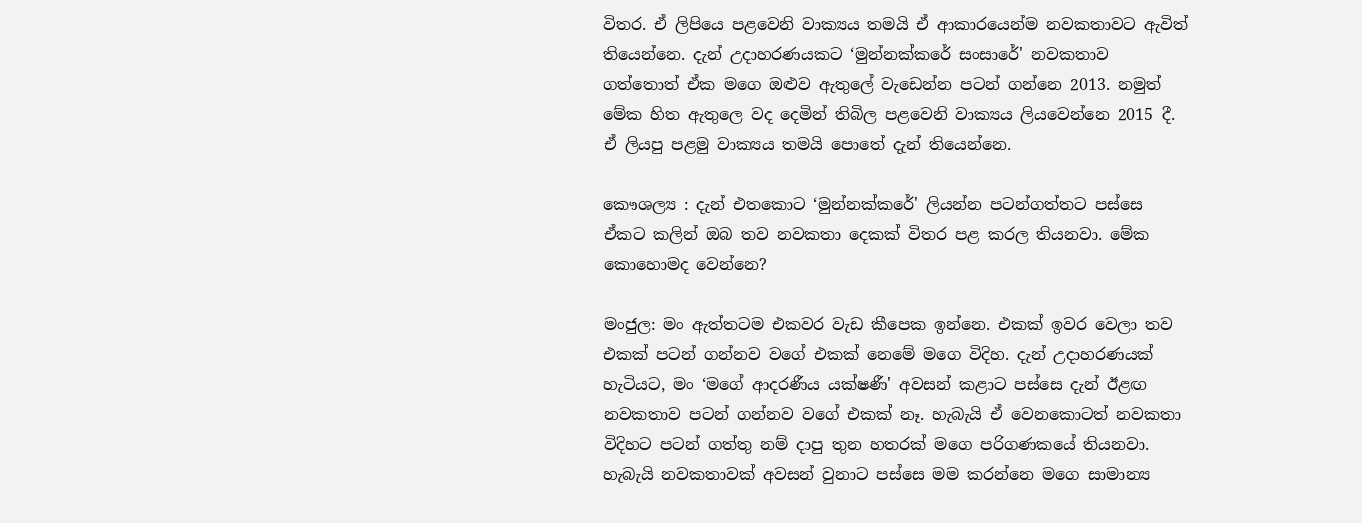විතර. ඒ ලිපියෙ පළවෙනි වාක්‍යය තමයි ඒ ආකාරයෙන්ම නවකතාවට ඇවිත් තියෙන්නෙ. දැන් උදාහරණයකට ‘මුන්නක්කරේ සංසාරේ' නවකතාව ගත්තොත් ඒක මගෙ ඔළුව ඇතුලේ වැඩෙන්න පටන් ගන්නෙ 2013. නමුත් මේක හිත ඇතුලෙ වද දෙමින් තිබිල පළවෙනි වාක්‍යය ලියවෙන්නෙ 2015 දී. ඒ ලියපු පළමු වාක්‍යය තමයි පොතේ දැන් තියෙන්නෙ.

කෞශල්‍ය : දැන් එතකොට ‘මුන්නක්කරේ' ලියන්න පටන්ගත්තට පස්සෙ ඒකට කලින් ඔබ තව නවකතා දෙකක් විතර පළ කරල තියනවා. මේක කොහොමද වෙන්නෙ?

මංජුල: මං ඇත්තටම එකවර වැඩ කීපෙක ඉන්නෙ. එකක් ඉවර වෙලා තව එකක් පටන් ගන්නව වගේ එකක් නෙමේ මගෙ විදිහ. දැන් උදාහරණයක් හැටියට, මං ‘මගේ ආදරණීය යක්ෂණී' අවසන් කළාට පස්සෙ දැන් ඊළඟ නවකතාව පටන් ගන්නව වගේ එකක් නෑ. හැබැයි ඒ වෙනකොටත් නවකතා විදිහට පටන් ගත්තු නම් දාපු තුන හතරක් මගෙ පරිගණකයේ තියනවා. හැබැයි නවකතාවක් අවසන් වුනාට පස්සෙ මම කරන්නෙ මගෙ සාමාන්‍ය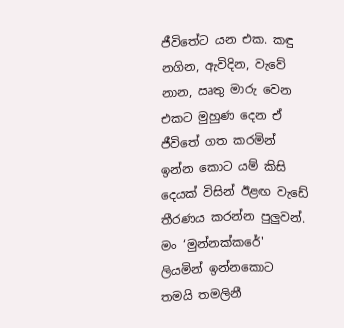ජීවිතේට යන එක. කඳු නගින, ඇවිදින, වැවේ නාන, ඍතු මාරු වෙන එකට මුහුණ දෙන ඒ ජීවිතේ ගත කරමින් ඉන්න කොට යම් කිසි දෙයක් විසින් ඊළඟ වැඩේ තීරණය කරන්න පුලුවන්. මං ‘මුන්නක්කරේ' ලියමින් ඉන්නකොට තමයි තමලිනී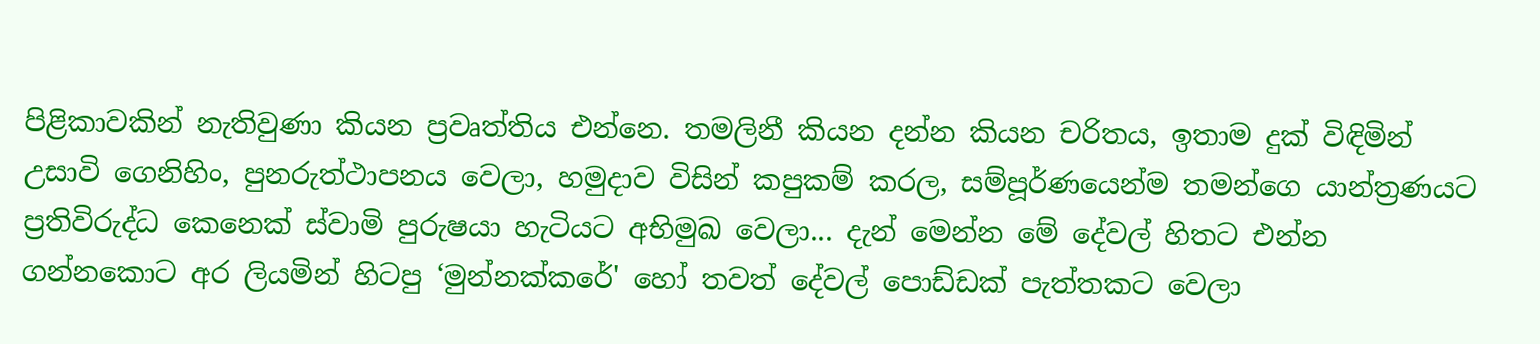පිළිකාවකින් නැතිවුණා කියන ප්‍රවෘත්තිය එන්නෙ. තමලිනී කියන දන්න කියන චරිතය, ඉතාම දුක් විඳිමින් උසාවි ගෙනිහිං, පුනරුත්ථාපනය වෙලා, හමුදාව විසින් කපුකම් කරල, සම්පූර්ණයෙන්ම තමන්ගෙ යාන්ත්‍රණයට ප්‍රතිවිරුද්ධ කෙනෙක් ස්වාමි පුරුෂයා හැටියට අභිමුඛ වෙලා... දැන් මෙන්න මේ දේවල් හිතට එන්න ගන්නකොට අර ලියමින් හිටපු ‘මුන්නක්කරේ' හෝ තවත් දේවල් පොඩ්ඩක් පැත්තකට වෙලා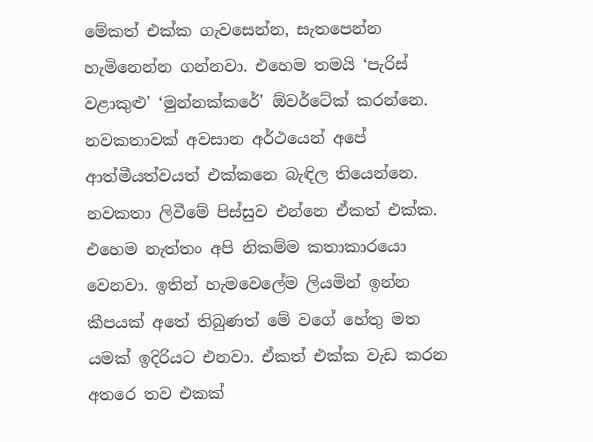මේකත් එක්ක ගැවසෙන්න, සැතපෙන්න හැමිනෙන්න ගන්නවා. එහෙම තමයි ‘පැරිස් වළාකුළු' ‘මුන්නක්කරේ' ඕවර්ටේක් කරන්නෙ. නවකතාවක් අවසාන අර්ථයෙන් අපේ ආත්මීයත්වයත් එක්කනෙ බැඳිල තියෙන්නෙ. නවකතා ලිවීමේ පිස්සුව එන්නෙ ඒකත් එක්ක. එහෙම නැත්තං අපි නිකම්ම කතාකාරයො වෙනවා. ඉතින් හැමවෙලේම ලියමින් ඉන්න කීපයක් අතේ තිබුණත් මේ වගේ හේතු මත යමක් ඉදිරියට එනවා. ඒකත් එක්ක වැඩ කරන අතරෙ තව එකක්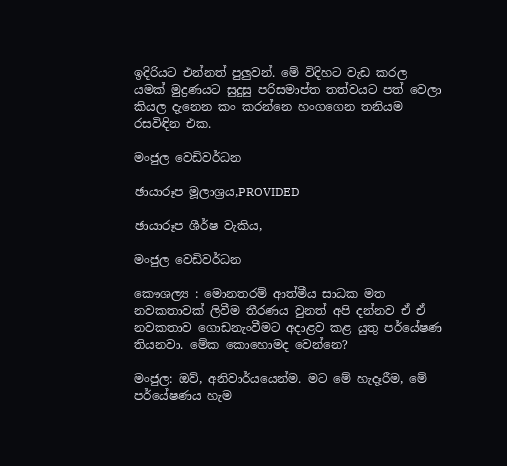ඉදිරියට එන්නත් පුලුවන්. මේ විදිහට වැඩ කරල යමක් මුද්‍රණයට සුදුසු පරිසමාප්ත තත්වයට පත් වෙලා කියල දැනෙන කං කරන්නෙ හංගගෙන තනියම රසවිඳින එක.

මංජුල වෙඩිවර්ධන

ඡායාරූප මූලාශ්‍රය,PROVIDED

ඡායාරූප ශීර්ෂ වැකිය,

මංජුල වෙඩිවර්ධන

කෞශල්‍ය : මොනතරම් ආත්මීය සාධක මත නවකතාවක් ලිවීම තීරණය වුනත් අපි දන්නව ඒ ඒ නවකතාව ගොඩනැංවීමට අදාළව කළ යුතු පර්යේෂණ තියනවා. මේක කොහොමද වෙන්නෙ?

මංජුල: ඔව්, අනිවාර්යයෙන්ම. මට මේ හැදෑරීම, මේ පර්යේෂණය හැම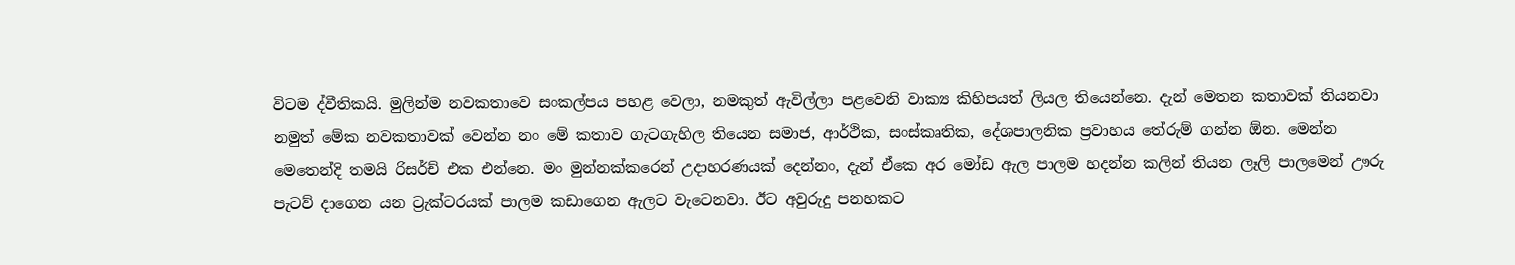විටම ද්වීතිකයි. මුලින්ම නවකතාවෙ සංකල්පය පහළ වෙලා, නමකුත් ඇවිල්ලා පළවෙනි වාක්‍ය කිහිපයත් ලියල තියෙන්නෙ. දැන් මෙතන කතාවක් තියනවා නමුත් මේක නවකතාවක් වෙන්න නං මේ කතාව ගැටගැහිල තියෙන සමාජ, ආර්ථික, සංස්කෘතික, දේශපාලනික ප්‍රවාහය තේරුම් ගන්න ඕන. මෙන්න මෙතෙන්දි තමයි රිසර්ච් එක එන්නෙ. මං මුන්නක්කරෙන් උදාහරණයක් දෙන්නං, දැන් ඒකෙ අර මෝඩ ඇල පාලම හදන්න කලින් තියන ලෑලි පාලමෙන් ඌරු පැටව් දාගෙන යන ට්‍රැක්ටරයක් පාලම කඩාගෙන ඇලට වැටෙනවා. ඊට අවුරුදු පනහකට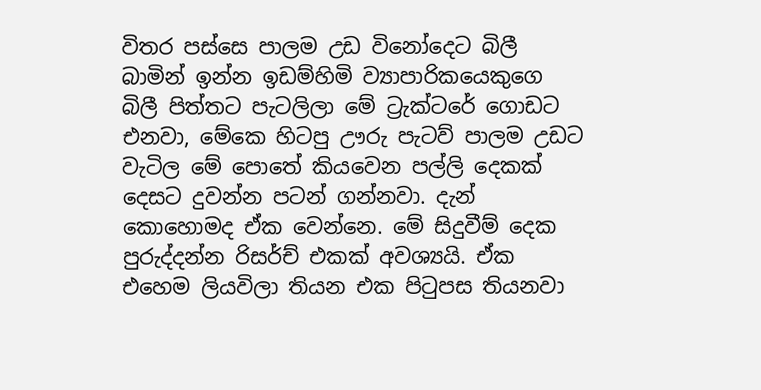විතර පස්සෙ පාලම උඩ විනෝදෙට බිලී බාමින් ඉන්න ඉඩම්හිමි ව්‍යාපාරිකයෙකුගෙ බිලී පිත්තට පැටලිලා මේ ට්‍රැක්ටරේ ගොඩට එනවා, මේකෙ හිටපු ඌරු පැටව් පාලම උඩට වැටිල මේ පොතේ කියවෙන පල්ලි දෙකක් දෙසට දුවන්න පටන් ගන්නවා. දැන් කොහොමද ඒක වෙන්නෙ. මේ සිදුවීම් දෙක පුරුද්දන්න රිසර්ච් එකක් අවශ්‍යයි. ඒක එහෙම ලියවිලා තියන එක පිටුපස තියනවා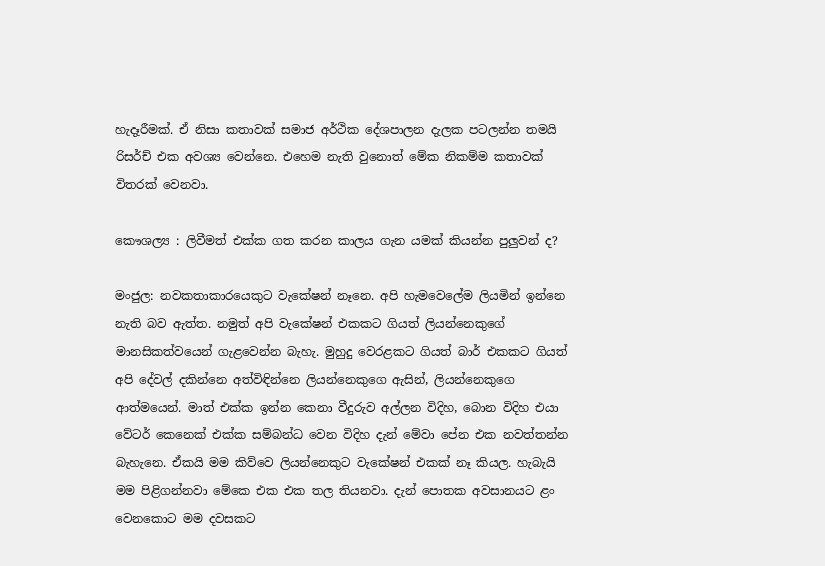හැදෑරීමක්. ඒ නිසා කතාවක් සමාජ අර්ථික දේශපාලන දැලක පටලන්න තමයි රිසර්ච් එක අවශ්‍ය වෙන්නෙ. එහෙම නැති වුනොත් මේක නිකම්ම කතාවක් විතරක් වෙනවා.

කෞශල්‍ය : ලිවීමත් එක්ක ගත කරන කාලය ගැන යමක් කියන්න පුලුවන් ද?

මංජුල: නවකතාකාරයෙකුට වැකේෂන් නෑනෙ. අපි හැමවෙලේම ලියමින් ඉන්නෙ නැති බව ඇත්ත. නමුත් අපි වැකේෂන් එකකට ගියත් ලියන්නෙකුගේ මානසිකත්වයෙන් ගැළවෙන්න බැහැ. මුහුදු වෙරළකට ගියත් බාර් එකකට ගියත් අපි දේවල් දකින්නෙ අත්විඳින්නෙ ලියන්නෙකුගෙ ඇසින්, ලියන්නෙකුගෙ ආත්මයෙන්. මාත් එක්ක ඉන්න කෙනා වීදුරුව අල්ලන විදිහ, බොන විදිහ එයා වේටර් කෙනෙක් එක්ක සම්බන්ධ වෙන විදිහ දැන් මේවා පේන එක නවත්තන්න බැහැනෙ. ඒකයි මම කිව්වෙ ලියන්නෙකුට වැකේෂන් එකක් නෑ කියල. හැබැයි මම පිළිගන්නවා මේකෙ එක එක තල තියනවා. දැන් පොතක අවසානයට ළං වෙනකොට මම දවසකට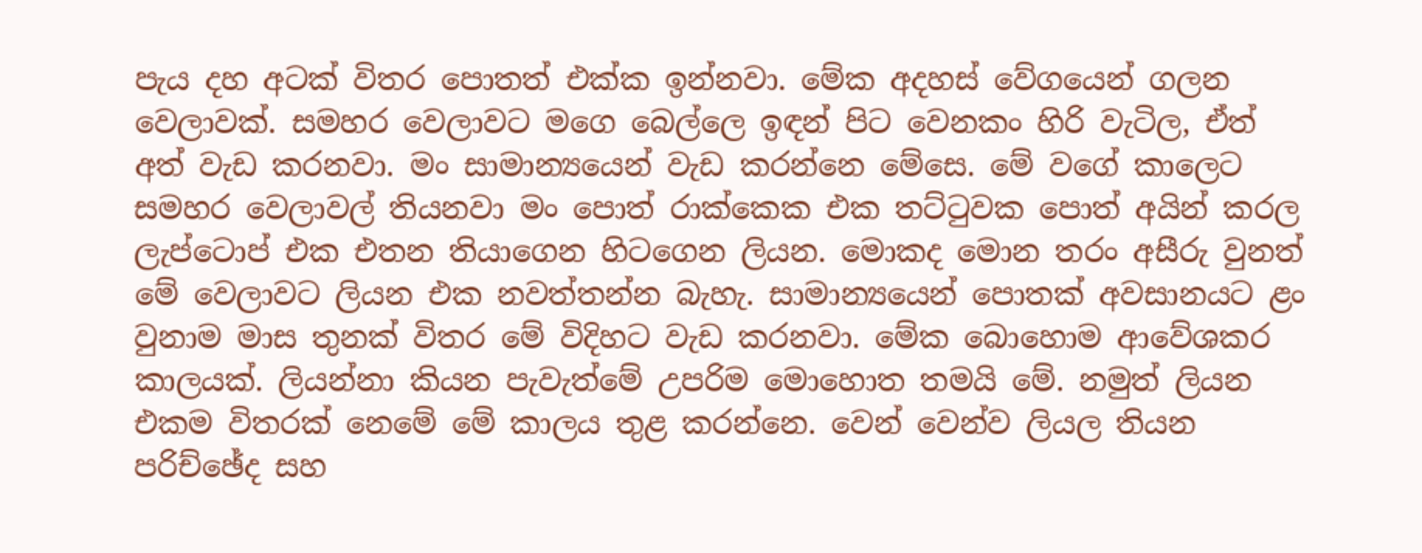පැය දහ අටක් විතර පොතත් එක්ක ඉන්නවා. මේක අදහස් වේගයෙන් ගලන වෙලාවක්. සමහර වෙලාවට මගෙ බෙල්ලෙ ඉඳන් පිට වෙනකං හිරි වැටිල, ඒත් අත් වැඩ කරනවා. මං සාමාන්‍යයෙන් වැඩ කරන්නෙ මේසෙ. මේ වගේ කාලෙට සමහර වෙලාවල් තියනවා මං පොත් රාක්කෙක එක තට්ටුවක පොත් අයින් කරල ලැප්ටොප් එක එතන තියාගෙන හිටගෙන ලියන. මොකද මොන තරං අසීරු වුනත් මේ වෙලාවට ලියන එක නවත්තන්න බැහැ. සාමාන්‍යයෙන් පොතක් අවසානයට ළං වුනාම මාස තුනක් විතර මේ විදිහට වැඩ කරනවා. මේක බොහොම ආවේශකර කාලයක්. ලියන්නා කියන පැවැත්මේ උපරිම මොහොත තමයි මේ. නමුත් ලියන එකම විතරක් නෙමේ මේ කාලය තුළ කරන්නෙ. වෙන් වෙන්ව ලියල තියන පරිච්ඡේද සහ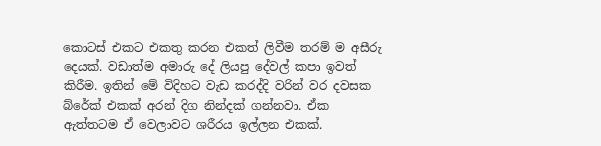කොටස් එකට එකතු කරන එකත් ලිවීම තරම් ම අසීරු දෙයක්. වඩාත්ම අමාරු දේ ලියපු දේවල් කපා ඉවත් කිරීම. ඉතින් මේ විදිහට වැඩ කරද්දි වරින් වර දවසක බ්රේක් එකක් අරන් දිග නින්දක් ගන්නවා. ඒක ඇත්තටම ඒ වෙලාවට ශරීරය ඉල්ලන එකක්.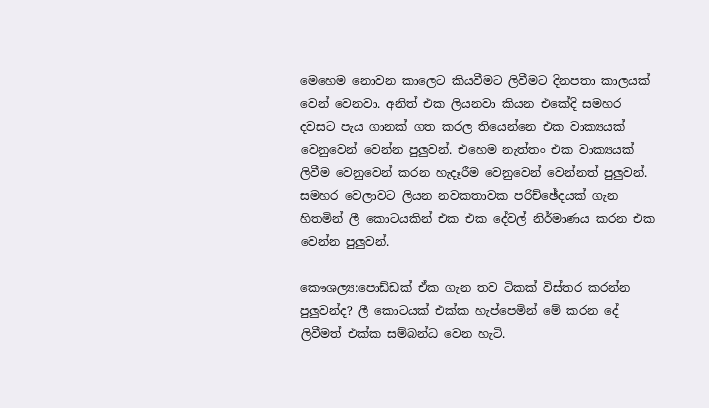මෙහෙම නොවන කාලෙට කියවීමට ලිවීමට දිනපතා කාලයක් වෙන් වෙනවා. අනිත් එක ලියනවා කියන එකේදි සමහර දවසට පැය ගානක් ගත කරල තියෙන්නෙ එක වාක්‍යයක් වෙනුවෙන් වෙන්න පුලුවන්. එහෙම නැත්තං එක වාක්‍යයක් ලිවීම වෙනුවෙන් කරන හැදෑරීම වෙනුවෙන් වෙන්නත් පුලුවන්. සමහර වෙලාවට ලියන නවකතාවක පරිච්ඡේදයක් ගැන හිතමින් ලී කොටයකින් එක එක දේවල් නිර්මාණය කරන එක වෙන්න පුලුවන්.

කෞශල්‍ය:පොඩ්ඩක් ඒක ගැන තව ටිකක් විස්තර කරන්න පුලුවන්ද? ලී කොටයක් එක්ක හැප්පෙමින් මේ කරන දේ ලිවීමත් එක්ක සම්බන්ධ වෙන හැටි.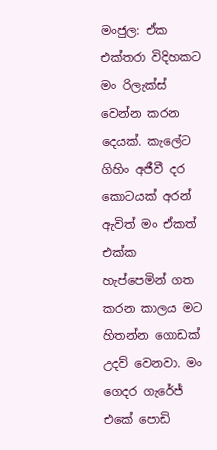මංජුල: ඒක එක්තරා විදිහකට මං රිලැක්ස් වෙන්න කරන දෙයක්. කැලේට ගිහිං අජීවී දර කොටයක් අරන් ඇවිත් මං ඒකත් එක්ක හැප්පෙමින් ගත කරන කාලය මට හිතන්න ගොඩක් උදව් වෙනවා. මං ගෙදර ගැරේජ් එකේ පොඩි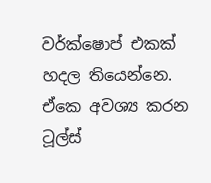වර්ක්ෂොප් එකක් හදල තියෙන්නෙ. ඒකෙ අවශ්‍ය කරන ටූල්ස්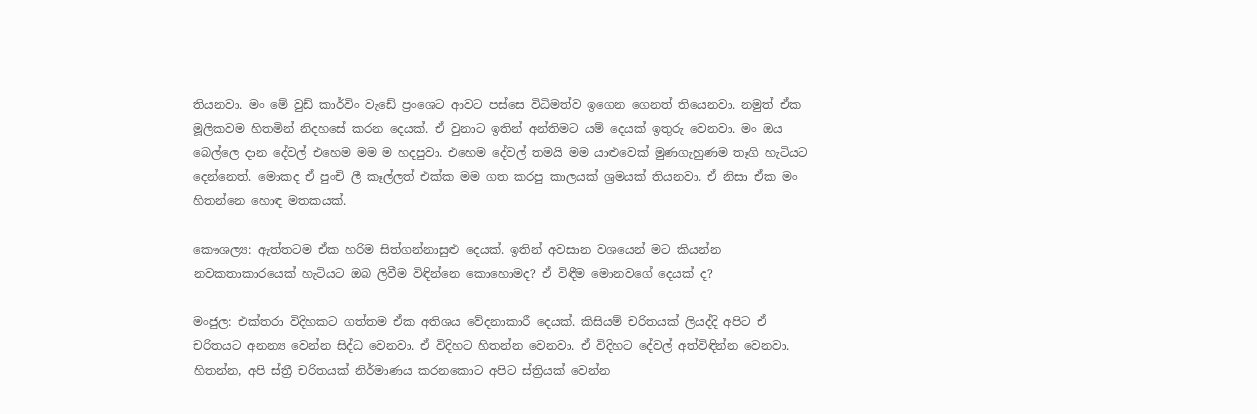තියනවා. මං මේ වුඩ් කාර්විං වැඩේ ප්‍රංශෙට ආවට පස්සෙ විධිමත්ව ඉගෙන ගෙනත් තියෙනවා. නමුත් ඒක මූලිකවම හිතමින් නිදහසේ කරන දෙයක්. ඒ වුනාට ඉතින් අන්තිමට යම් දෙයක් ඉතුරු වෙනවා. මං ඔය බෙල්ලෙ දාන දේවල් එහෙම මම ම හදපුවා. එහෙම දේවල් තමයි මම යාළුවෙක් මුණගැහුණම තෑගි හැටියට දෙන්නෙත්. මොකද ඒ පුංචි ලී කෑල්ලත් එක්ක මම ගත කරපු කාලයක් ශ්‍රමයක් තියනවා. ඒ නිසා ඒක මං හිතන්නෙ හොඳ මතකයක්.

කෞශල්‍ය: ඇත්තටම ඒක හරිම සිත්ගන්නාසුළු දෙයක්. ඉතින් අවසාන වශයෙන් මට කියන්න නවකතාකාරයෙක් හැටියට ඔබ ලිවීම විඳින්නෙ කොහොමද? ඒ විඳීම මොනවගේ දෙයක් ද?

මංජුල: එක්තරා විදිහකට ගත්තම ඒක අතිශය වේදනාකාරී දෙයක්. කිසියම් චරිතයක් ලියද්දි අපිට ඒ චරිතයට අනන්‍ය වෙන්න සිද්ධ වෙනවා. ඒ විදිහට හිතන්න වෙනවා. ඒ විදිහට දේවල් අත්විඳින්න වෙනවා. හිතන්න, අපි ස්ත්‍රී චරිතයක් නිර්මාණය කරනකොට අපිට ස්ත්‍රියක් වෙන්න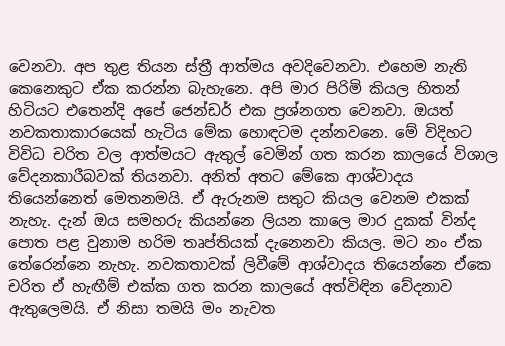වෙනවා. අප තුළ තියන ස්ත්‍රී ආත්මය අවදිවෙනවා. එහෙම නැති කෙනෙකුට ඒක කරන්න බැහැනෙ. අපි මාර පිරිමි කියල හිතන් හිටියට එතෙන්දි අපේ ජෙන්ඩර් එක ප්‍රශ්නගත වෙනවා. ඔයත් නවකතාකාරයෙක් හැටිය මේක හොඳටම දන්නවනෙ. මේ විදිහට විවිධ චරිත වල ආත්මයට ඇතුල් වෙමින් ගත කරන කාලයේ විශාල වේදනකාරීබවක් තියනවා. අනිත් අතට මේකෙ ආශ්වාදය තියෙන්නෙත් මෙතනමයි. ඒ ඇරුනම සතුට කියල වෙනම එකක් නැහැ. දැන් ඔය සමහරු කියන්නෙ ලියන කාලෙ මාර දුකක් වින්ද පොත පළ වුනාම හරිම තෘප්තියක් දැනෙනවා කියල. මට නං ඒක තේරෙන්නෙ නැහැ. නවකතාවක් ලිවීමේ ආශ්වාදය තියෙන්නෙ ඒකෙ චරිත ඒ හැඟීම් එක්ක ගත කරන කාලයේ අත්විඳින වේදනාව ඇතුලෙමයි. ඒ නිසා තමයි මං නැවත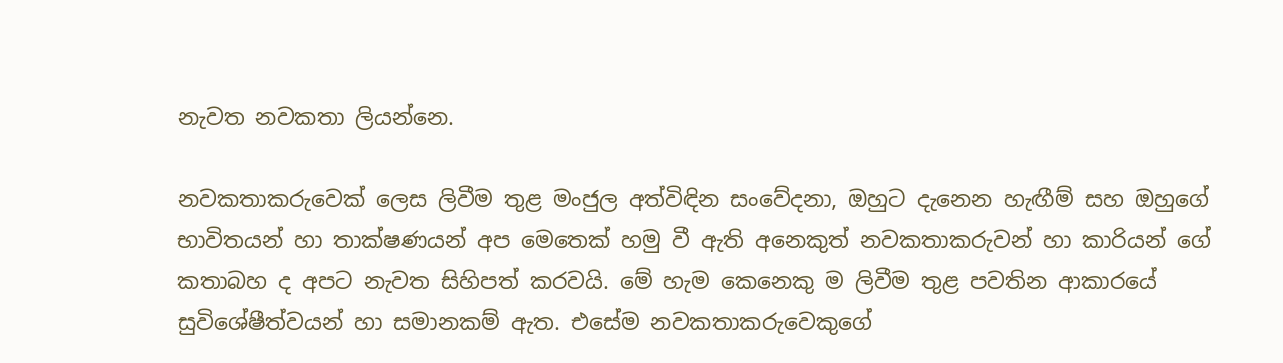නැවත නවකතා ලියන්නෙ.

නවකතාකරුවෙක් ලෙස ලිවීම තුළ මංජුල අත්විඳින සංවේදනා, ඔහුට දැනෙන හැඟීම් සහ ඔහුගේ භාවිතයන් හා තාක්ෂණයන් අප මෙතෙක් හමු වී ඇති අනෙකුත් නවකතාකරුවන් හා කාරියන් ගේ කතාබහ ද අපට නැවත සිහිපත් කරවයි. මේ හැම කෙනෙකු ම ලිවීම තුළ පවතින ආකාරයේ සුවිශේෂීත්වයන් හා සමානකම් ඇත. එසේම නවකතාකරුවෙකුගේ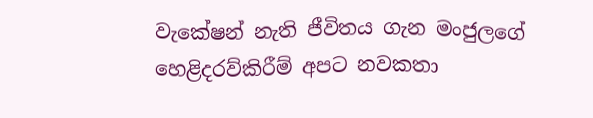වැකේෂන් නැති ජීවිතය ගැන මංජුලගේ හෙළිදරව්කිරීම් අපට නවකතා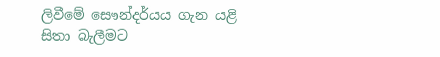ලිවීමේ සෞන්දර්යය ගැන යළි සිතා බැලීමට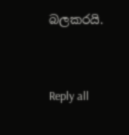බලකරයි.


Reply all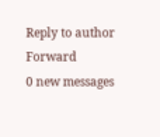Reply to author
Forward
0 new messages